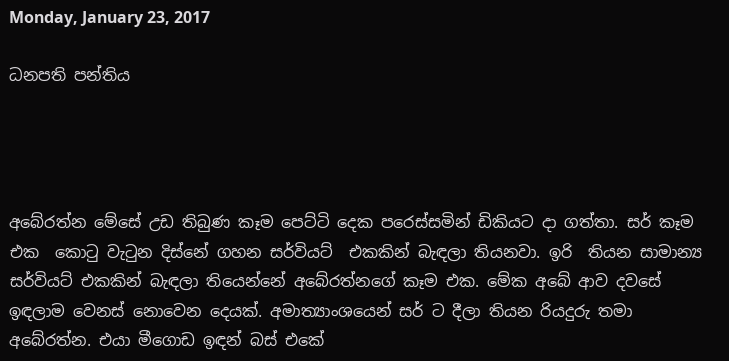Monday, January 23, 2017

ධනපති පන්තිය




අබේරත්න මේසේ උඩ තිබුණ කෑම පෙට්ටි දෙක පරෙස්සමින් ඩිකියට දා ගත්තා. සර් කෑම එක  කොටු වැටුන දිස්නේ ගහන සර්වියට්  එකකින් බැඳලා තියනවා. ඉරි  තියන සාමාන්‍ය සර්වියට් එකකින් බැඳලා තියෙන්නේ අ‍බේරත්නගේ කෑම එක. මේක අබේ ආව දවසේ ඉඳලාම වෙනස් නොවෙන දෙයක්. අමාත්‍යාංශයෙන් සර් ට දීලා තියන රියදුරු තමා අ‍බේරත්න. එයා මීගොඩ ඉඳන් බස් එකේ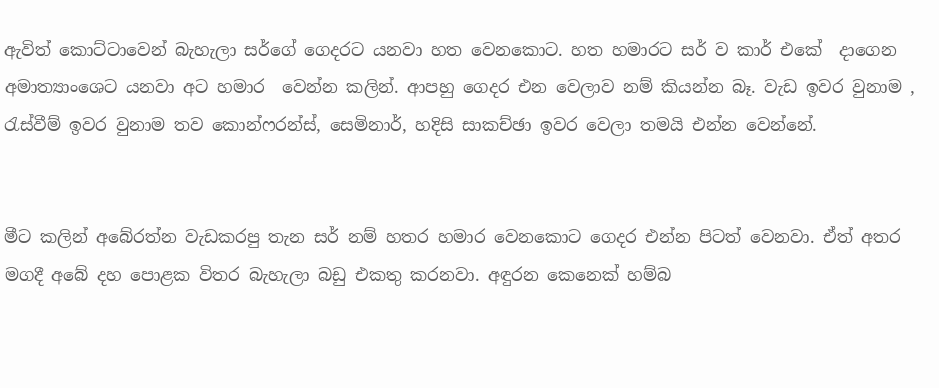ඇවිත් ‍කොට්ටාවෙන් බැහැලා සර්ගේ ගෙදරට යනවා හත වෙනකොට. හත හමාරට සර් ව කාර් එකේ  දාගෙන අමාත්‍යාංශෙට යනවා අට හමාර  වෙන්න කලින්. ආපහු ගෙදර එන වෙලාව නම් කියන්න බෑ. වැඩ ඉවර වුනාම , රැස්වීම් ඉවර වුනාම තව කොන්ෆරන්ස්, සෙමිනාර්, හදිසි සාකච්ඡා ඉවර වෙලා තමයි එන්න වෙන්නේ.


මීට කලින් අබේරත්න වැඩකරපු තැන සර් නම් හතර හමාර වෙනකොට ගෙදර එන්න පිටත් වෙනවා. ඒ‍ත් අතර මගදී අ‍බේ දහ පොළක විතර බැහැලා බඩු එකතු කරනවා. අඳුරන කෙනෙක් හම්බ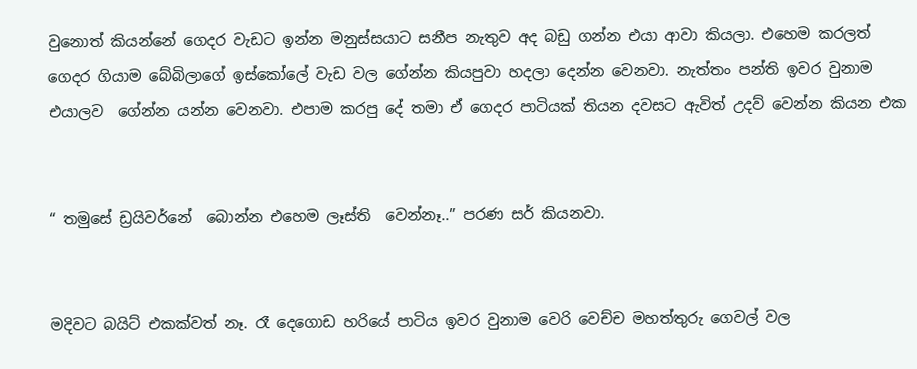වුනොත් කියන්නේ ගෙදර වැඩට ඉන්න මනුස්සයාට සනීප නැතුව අද බඩු ගන්න එයා ආවා කියලා. එහෙම කරලත් ගෙදර ගියාම බේබිලාගේ ඉස්කෝ‍ලේ වැඩ වල ගේන්න කියපුවා හදලා දෙන්න වෙනවා. නැත්තං පන්ති ඉවර වුනාම එයාලව  ගේන්න යන්න වෙනවා. එපාම කරපු දේ තමා ඒ ගෙදර පාටියක් තියන දවසට ඇවිත් උදව් වෙන්න කියන එක


“ තමුසේ ඩ්‍රයිවර්නේ  බොන්න එහෙම ලෑස්ති  වෙන්නෑ..” පරණ සර් කියනවා.


මදිවට බයිට් එකක්වත් නෑ. රෑ දෙගොඩ හරියේ පාටිය ඉවර වුනාම වෙරි වෙච්ච මහත්තුරු ගෙවල් වල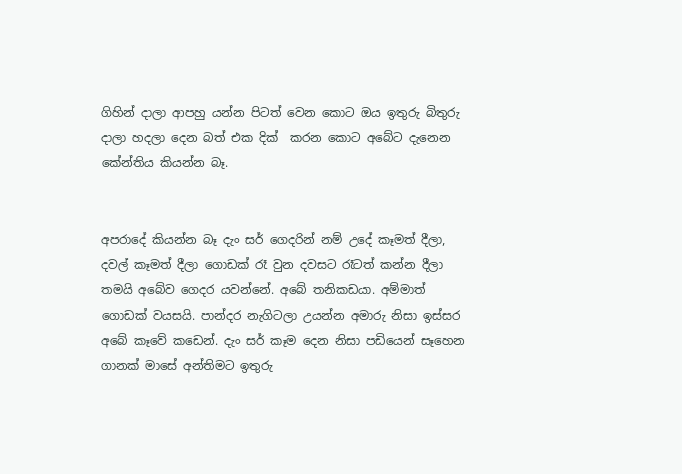ගිහින් දාලා ආපහු යන්න පිටත් වෙන කොට ඔය ඉතුරු බිතුරු දාලා හදලා දෙන බත් එක දික්  කරන කොට අබේට දැනෙන කේන්තිය කියන්න බෑ.


අපරාදේ කියන්න බෑ දැං සර් ගෙදරින් නම් උදේ කෑමත් දීලා, දවල් කෑමත් දීලා ගොඩක් රෑ වුන දවසට රෑටත් කන්න දීලා තමයි අබේව ගෙදර යවන්නේ. අබේ තනිකඩයා. අම්මාත් ගොඩක් වයසයි. පාන්දර නැගිටලා උයන්න අමාරු නිසා ඉස්සර අබේ කෑවේ කඩෙන්. දැං සර් කෑම දෙන නිසා පඩියෙන් සෑහෙන ගානක් මාසේ අන්තිමට ඉතුරු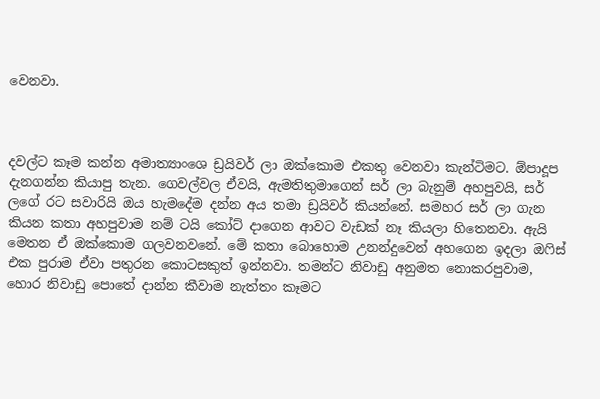වෙනවා.



දවල්ට කෑම කන්න අමාත්‍යාංශෙ ඩ්‍රයිවර් ලා ඔක්කොම එකතු වෙනවා කැන්ටිමට. ඕපාදූප දැනගන්න කියාපු තැන. ගෙවල්වල ඒවයි, ඇමතිතුමාගෙන් සර් ලා බැනුම් අහපුවයි, සර් ලගේ රට සවාරියි ඔය හැමදේම දන්න අය තමා ඩ්‍රයිවර් කියන්නේ. සමහර සර් ලා ගැන කියන කතා අහපුවාම නම් ටයි කෝට් දාගෙන ආවට වැඩක් නෑ කියලා හිතෙනවා. ඇයි මෙතන ඒ ඔක්කොම ගලවනවනේ. මේ කතා බොහොම උනන්දුවෙන් අහගෙන ඉදලා ඔෆිස් එක පුරාම ඒවා පතුරන කොටසකුත් ඉන්නවා. තමන්ට නිවාඩු අනුමත නොකරපුවාම, හොර නිවාඩු පොතේ දාන්න කීවාම නැත්තං කෑමට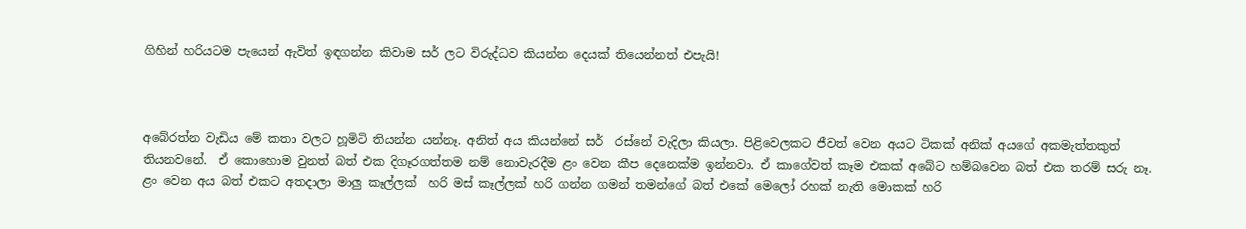ගිහින් හරියටම පැයෙන් ඇවිත් ඉඳගන්න කිවාම සර් ලට විරුද්ධව කියන්න දෙයක් තියෙන්නත් එපැයි!



අබේරත්න වැඩිය මේ කතා වලට හූමිටි තියන්න යන්නෑ. අනිත් අය කියන්නේ සර්  රස්නේ වැදිලා කියලා. පිළිවෙලකට ජීවත් වෙන අයට ටිකක් අනික් අයගේ අකමැත්තකුත් තියනවනේ.  ඒ කොහොම වුනත් බත් එක දිගෑරගත්තම නම් නොවැරදීම ළං වෙන කීප දෙනෙක්ම ඉන්නවා. ඒ කාගේවත් කෑම එකක් අබේට හම්බවෙන බත් එක තරම් සරු නෑ. ළං වෙන අය බත් එකට අතදාලා මාලු කෑල්ලක්  හරි මස් කෑල්ලක් හරි ගන්න ගමන් තමන්ගේ බත් එකේ මෙ‍ලෝ රහක් නැති මොකක් හරි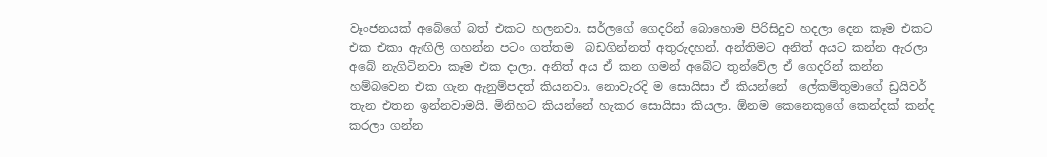වෑංජනයක් අබේගේ බත් එකට හලනවා. සර්ලගේ ගෙදරින් බොහොම පිරිසිදුව හදලා දෙන කෑම එකට එක එකා ඇඟිලි ගහන්න පටං ගත්තම  බඩගින්නත් අතුරුදහන්. අන්තිමට අනිත් අයට කන්න ඇරලා අබේ නැගිටිනවා කෑම එක දාලා. අනිත් අය ඒ කන ගමන් අබේට තුන්වේල ඒ ගෙදරින් කන්න හම්බවෙන එක ගැන ඇනුම්පදත් කියනවා. නොවැරදි ම සොයිසා ඒ කියන්නේ  ලේකම්තුමාගේ ඩ්‍රයිවර් තැන එතන ඉන්නවාමයි. මිනිහට කියන්නේ හැකර සොයිසා කියලා. ඕනම කෙනෙකුගේ කෙන්දක් කන්ද කරලා ගන්න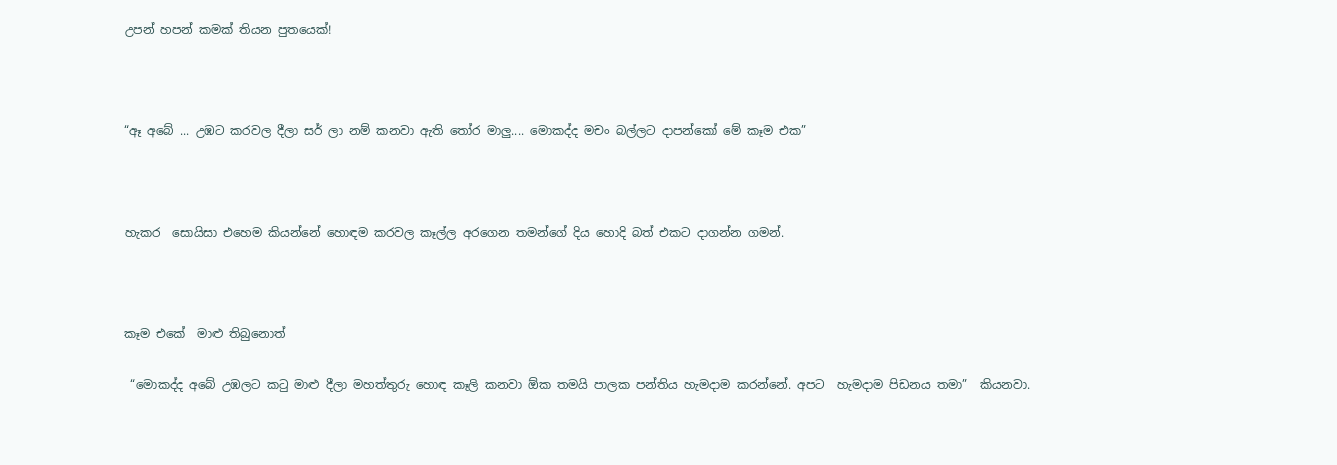උපන් හපන් කමක් තියන පුතයෙක්!



“ඈ අබේ ... උඹට කරවල දීලා සර් ලා නම් කනවා ඇති තෝර මාලු.... මොකද්ද මචං බල්ලට දාපන්කෝ මේ කෑම එක”



හැකර  සොයිසා එහෙම කියන්නේ හොඳම කරවල කෑල්ල අරගෙන තමන්ගේ දිය හොදි බත් එකට දාගන්න ගමන්.



කෑම එකේ  මාළු තිබුනොත්

 “මොකද්ද අබේ උඹලට කටු මාළු දීලා මහත්තුරු හොඳ කෑලි කනවා ඕක තමයි පාලක පන්තිය හැමදාම කරන්නේ. අපට  හැමදාම පිඩනය තමා”  කියනවා.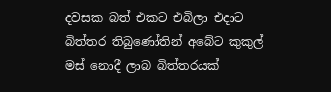දවසක බත් එකට එබිලා එදාට බිත්තර තිබුණෝතින් අබේට කුකුල් මස් නොදී ලාබ බිත්තරයක්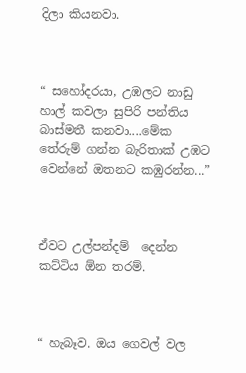දිලා කියනවා.



“ සහෝදරයා, උඹලට නාඩු හාල් කවලා සුපිරි පන්තිය බාස්මතී කනවා....මේක තේරුම් ගන්න බැරිතාක් උඹ‍ට වෙන්නේ ඔතනට කඹුරන්න...”



ඒවට උල්පන්දම්  දෙන්න කට්ටිය ඕන තරම්.



“ හැබෑව. ඔය ගෙවල් වල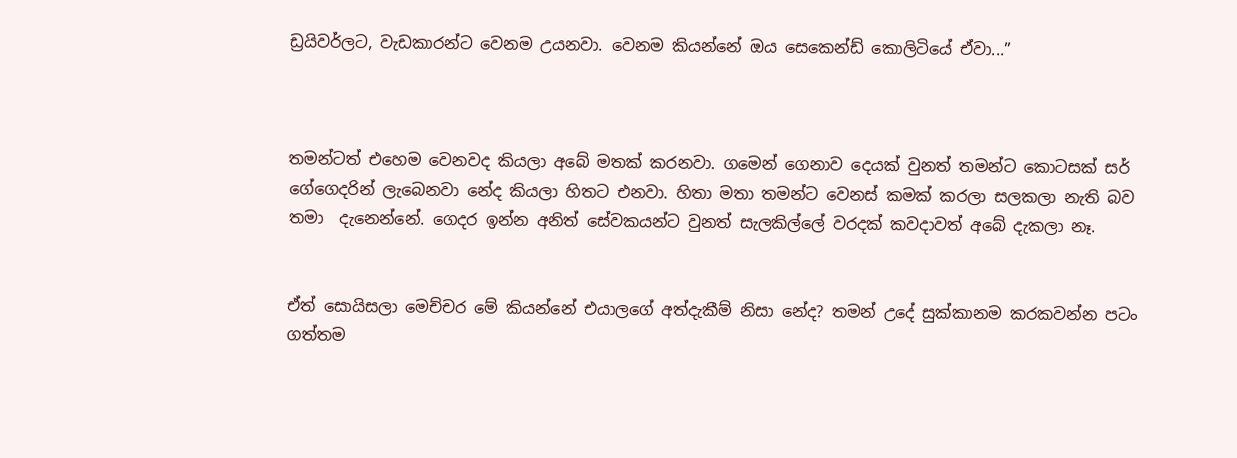ඩ්‍රයිවර්ලට, වැඩකාරන්ට වෙනම උයනවා. වෙනම කියන්නේ ඔය සෙකෙන්ඩ් කොලිටියේ ඒවා...”



තමන්ටත් එහෙම වෙනවද කියලා අබේ මතක් කරනවා. ගමෙන් ගෙනාව දෙයක් වුනත් තමන්ට කොටසක් සර්   ගේගෙදරින් ලැබෙනවා නේද කියලා හිතට එනවා. හිතා මතා තමන්ට වෙනස් කමක් කරලා සලකලා නැති බව තමා  දැනෙන්නේ. ගෙදර ඉන්න අනිත් සේවකයන්ට වුනත් සැලකිල්ලේ වරදක් කවදාවත් අබේ දැකලා නෑ.


ඒත් සොයිසලා මෙච්චර මේ කියන්නේ එයාලගේ අත්දැකීම් නිසා නේද? තමන් උදේ සුක්කානම කරකවන්න පටං ගත්තම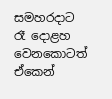සමහරදාට රෑ දොළහ වෙන‍කොටත් ඒකෙන්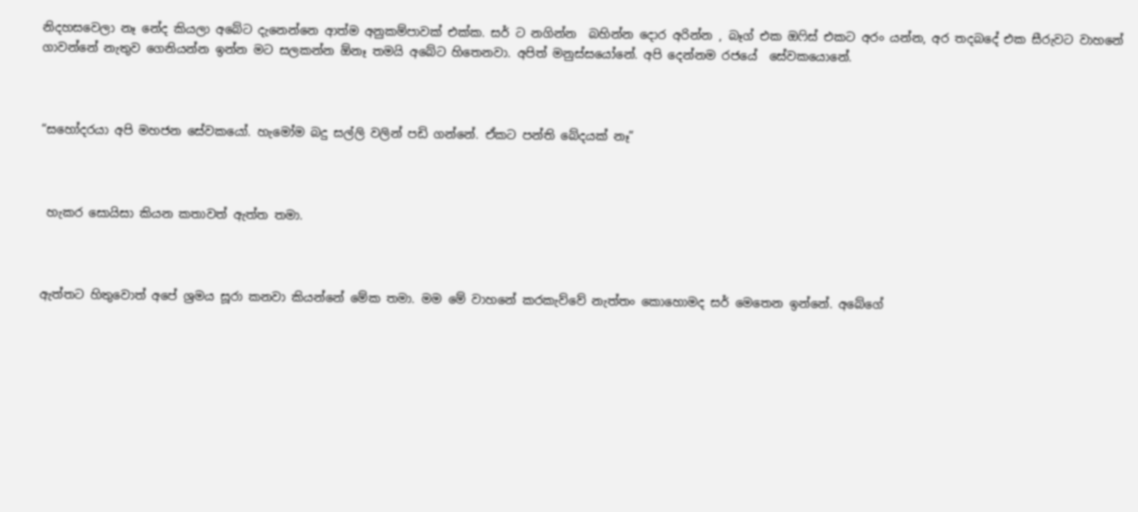නිදහසවෙලා නෑ නේද කියලා අබේට දැනෙන්නෙ ආත්ම අනුකම්පාවක් එක්ක. සර් ට නගින්න  බහින්න දොර අරින්න , බෑග් එක ඔෆිස් එකට අරං යන්න, අර තදබදේ එක සීරුවට වාහනේ ගාවන්නේ නැතුව ගෙනියන්න ඉන්න මට සලකන්න ඕනෑ තමයි අබේට හිතෙනවා. අපිත් මනුස්සයෝනේ. අපි දෙන්නම රජ‍යේ  සේවකයොනේ.



“සහෝදරයා අපි මහජන සේවකයෝ. හැමෝම බදු සල්ලි වලින් පඩි ගන්නේ. ඒකට පන්ති බේදයක් නෑ”



 හැකර සොයිසා කියන කතාවත් ඇත්ත තමා.



ඇත්තට හිතුවොත් අපේ ශ්‍රමය සූරා කනවා කියන්නේ මේක තමා. මම මේ වාහනේ කරකැව්වේ නැත්තං කොහොමද සර් මෙතෙන ඉන්නේ. අබේගේ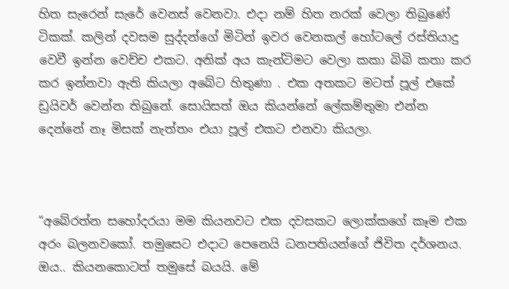හිත සැරෙන් සැරේ වෙනස් වෙනවා. එදා නම් හිත නරක් වෙලා තිබුණේ ටිකක්. කලින් දවසම සුද්දන්ගේ මිටින් ඉවර වෙනකල් හෝටලේ රස්තියාදු වෙවී ඉන්න වෙච්ච එකට. අනික් අය කැන්ටිමට වෙලා කකා බිබි කතා කර කර ඉන්නවා ඇති කියලා අබේට හිතුණා . එක අතකට මටත් පූල් එකේ ඩ්‍රයිවර් වෙන්න තිබුනේ. සොයිසත් ඔය කියන්නේ ලේකම්තුමා එන්න දෙන්නේ නෑ මිසක් නැත්තං එයා පූල් එකට එනවා කියලා.



“අබේරත්න සහෝදරයා මම කියනවට එක දවසකට ලොක්කගේ කෑම එක අරං බලනව‍කෝ. තමුසෙට එදාට පෙනෙයි ධනපතියන්ගේ ජිවිත දර්ශනය. ඔය.. කියනකොටත් තමුසේ බයයි. මේ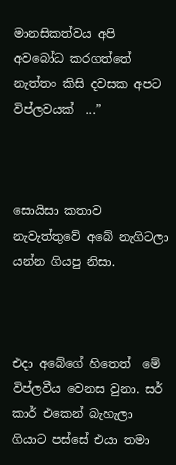මානසිකත්වය අපි අවබෝධ කරගත්තේ නැත්තං කිසි දවසක අපට විප්ලවයක්  ...”



සොයිසා කතාව නැවැත්තුවේ අබේ නැගිටලා යන්න ගියපු නිසා.



එදා අබේගේ‍ හිතෙත්  මේ විප්ලවීය වෙනස වුනා. සර් කාර් එකෙන් බැහැලා ගියාට පස්සේ එයා තමා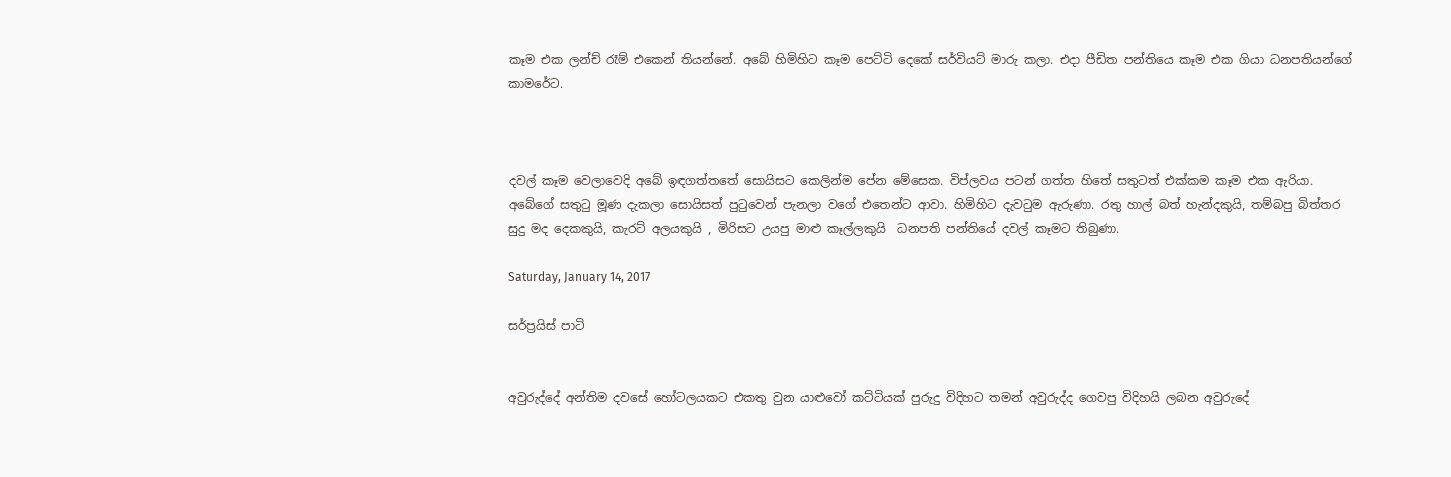කෑම එක ලන්ච් රෑම් එකෙන් තියන්නේ. අබේ හිමිහිට කෑම පෙට්ටි දෙකේ සර්වියට් මාරු කලා. එදා පීඩිත පන්තියෙ කෑම එක ගියා ධනපතියන්ගේ කාමරේට.



දවල් කෑම වෙලාවෙදි අබේ ඉඳගත්තතේ සොයිසට කෙලින්ම පේන මේසෙක. විප්ලවය පටන් ගත්ත හිතේ සතුටත් එක්කම කෑම එක ඇරියා. අබේගේ සතුටු මූණ දැකලා සොයිසත් පුටුවෙන් පැනලා වගේ එතෙන්ට ආවා. හිමිහිට දැවටුම ඇරුණා. රතු හාල් බත් හැන්දකුයි, තම්බපු බිත්තර සුදු මද දෙකකුයි, කැරට් අලයකුයි , මිරිසට උයපු මාළු කෑල්ලකුයි  ධනපති පන්තියේ දවල් කෑමට තිබුණා.

Saturday, January 14, 2017

සර්ප්‍රයිස් පාටි


අවුරුද්දේ අන්තිම දවසේ හෝටලයකට එකතු වුන යාළුවෝ කට්ටියක් පුරුදු විදිහට තමන් අවුරුද්ද ගෙවපු විදිහයි ලබන අවුරුදේ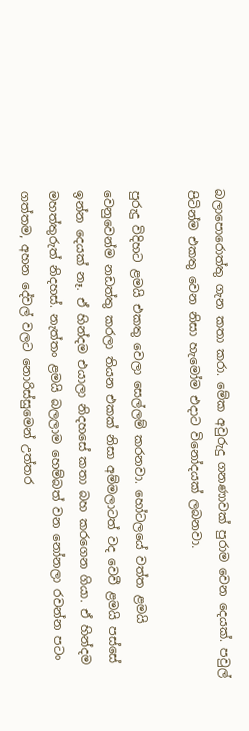බලාපොරොත්තු ගැන කතා කරා. මේක අවුරුදු ගනණාවක් පුරාම වෙන දෙයක්. පවුල් පිටින්ම එකතු වෙන නිසා හැමෝම එදාට විනෝදයක් ලබනවා.

පුරුදු විදිහට ළමයි එකතු වෙලා‍ සෙල්ලම් කරනවා. හෝටලයේ වත්ත ළමයි වෙනුවෙන්ම නඩත්තු කරලා තියන එකක් නිසා අම්මලාටත් වද වෙවී ළමයි පස්සේ ඉන්න දෙයක් නෑ. ඒ හින්දම එයාලා නිදහසේ කතා බහ කරගෙන ගියා. ඒ හින්දම මහත්තුරුත් නිදහස්. නැත්තං ළමයි බලලාම හෙම්බත් වන නෝනලා රවන්න පටං ගත්තම, අහන දේවල් වලට නොරිස්සුමෙන් උත්තර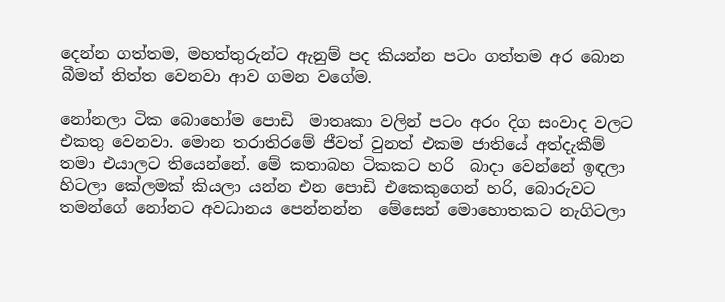දෙන්න ගත්තම, මහත්තුරුන්ට ඇනුම් පද කියන්න පටං ගත්තම අර බොන බීමත් තිත්ත වෙනවා ආව ගමන වගේම.

නෝනලා ටික බොහෝම පොඩි  මාතෘකා වලින් පටං අරං දිග සංවාද වලට එකතු වෙනවා. මොන තරාති‍රමේ ජීවත් වුනත් එකම ජාතියේ අත්දැකීම් තමා එයාලට තියෙන්‍නේ. මේ කතාබහ ටිකකට හරි  බාදා වෙන්නේ ඉඳලා හිටලා කේලමක් කියලා යන්න එන පොඩි එකෙකුගෙන් හරි, බොරුවට තමන්ගේ නෝනට අවධානය පෙන්නන්න  මේසෙන් මොහොතකට නැගිටලා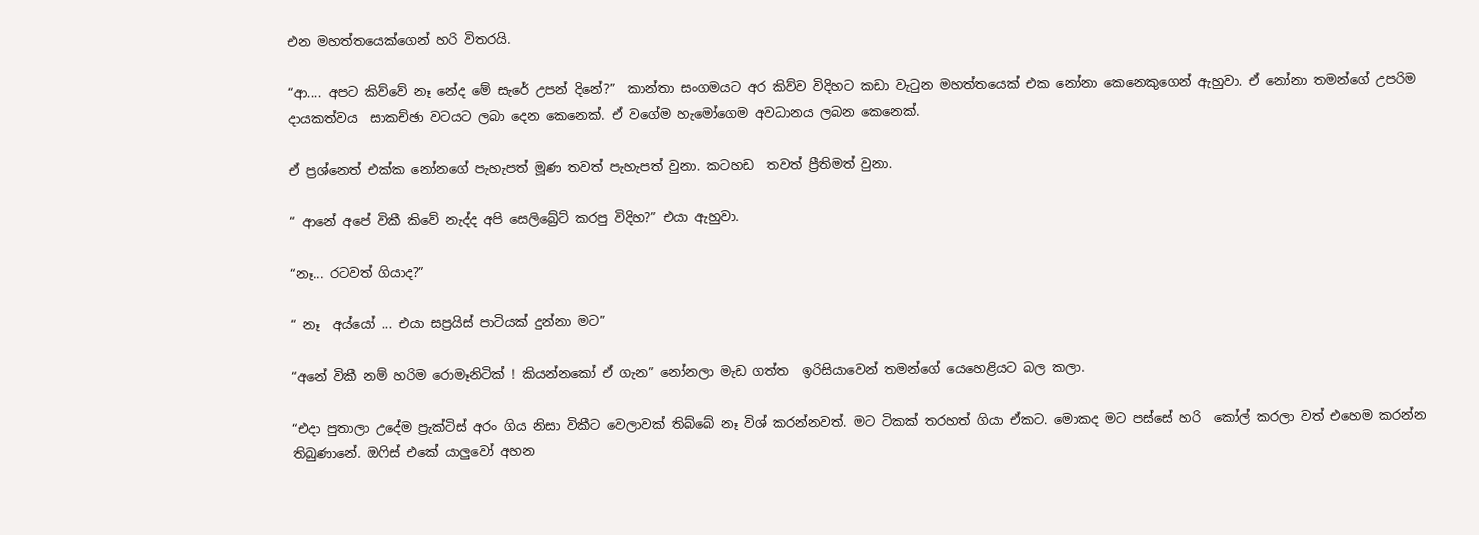එන මහත්තයෙක්ගෙන් හරි විතරයි.

“ආ.... අපට කිව්වේ නෑ ‍නේද මේ සැරේ උපන් දිනේ?”  කාන්තා සංගමයට අර කිව්ව විදිහට කඩා වැටුන මහත්තයෙක් එක නෝනා කෙනෙකුගෙන් ඇහුවා. ඒ නෝනා තමන්ගේ උපරිම දායකත්වය  සාකච්ඡා වටයට ලබා දෙන කෙනෙක්. ඒ වගේම හැමෝගෙම අවධානය ලබන කෙනෙක්.

ඒ ප්‍රශ්නෙත් එක්ක නෝනගේ පැහැපත් මූණ තවත් පැහැපත් වුනා. කටහඩ  තවත් ප්‍රීතිමත් වුනා.

“ ආනේ අපේ විකී කිවේ නැද්ද අපි සෙලිබ්‍රේට් කරපු විදිහ?” එයා ඇහුවා.

“නෑ... රටවත් ගියාද?”

“ නෑ  අය්යෝ ... එයා සප්‍රයිස් පාටියක් දුන්නා මට”

“අනේ විකී නම් හරිම රොමෑනිටික් ! කියන්‍නකෝ ඒ ගැන” නෝනලා මැඩ ගත්ත  ඉරිසියාවෙන් තමන්ගේ යෙහෙළියට බල කලා.

“එදා පුතාලා උදේම ප්‍රැක්ටිස් අරං ගිය නිසා විකීට වෙලාවක් තිබ්බේ නෑ විශ් කරන්නවත්. මට ටිකක් තරහත් ගියා ඒකට. මොකද මට පස්සේ හරි  කෝල් කරලා වත් එහෙම කරන්න  තිබුණානේ. ඔෆිස් එකේ යාලුවෝ අහන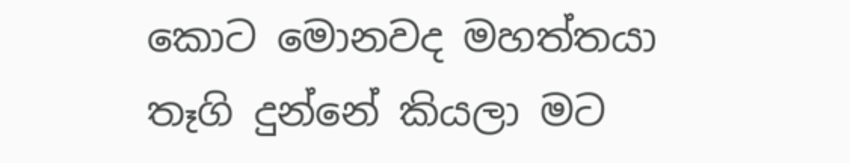කොට මොනවද මහත්තයා තෑගි දුන්නේ කියලා මට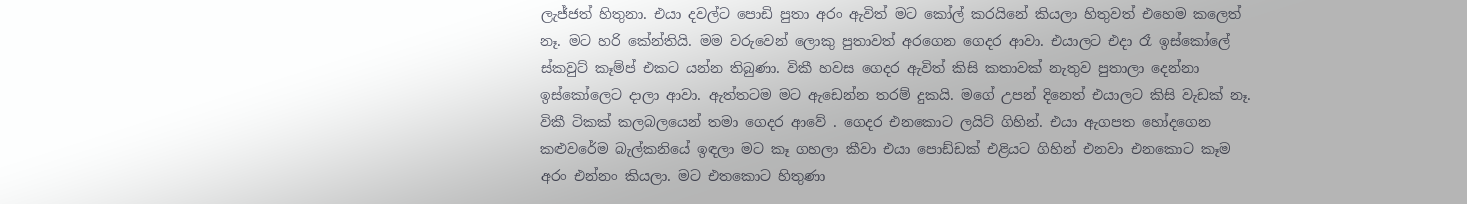ලැජ්ජත් හිතුනා. එයා දවල්ට පොඩි පුතා අරං ඇවිත් මට කෝල් කරයිනේ කියලා හිතුවත් එහෙම කලෙත් නෑ. මට හරි කේන්තියි. මම වරුවෙන් ලොකු පුතාවත් අරගෙන ගෙදර ආවා. එයාලට එදා රෑ ඉස්කෝලේ ස්කවුට් කෑම්ප් එකට යන්න තිබුණා. විකී හවස ගෙදර ඇවිත් කිසි කතාවක් නැතුව පුතාලා දෙන්නා ඉස්කෝලෙට දාලා ආවා. ඇත්තටම මට ඇඩෙන්න තරම් දුකයි. මගේ උපන් දිනෙත් එයාලට කිසි වැඩක් නෑ. විකී ටිකක් කලබලයෙන් තමා ගෙදර ආවේ . ගෙදර එනකොට ලයිට් ගිහින්. එයා ඇගපත හෝදගෙන කළුවරේම බැල්කනියේ ඉඳලා මට කෑ ගහලා කීවා එයා පොඩ්ඩක් එළියට ගිහින් එනවා එනකොට කෑම  අරං එන්නං කියලා. මට එතකොට හිතුණා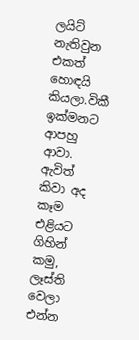ලයි‍ට් නැතිවුන එකත් හොඳයි කියලා.විකී  ඉක්මනට ආපහු ආවා. ඇවිත් කිවා අද කෑම එළියට ගිහින් කමු, ලෑස්ති වෙලා එන්න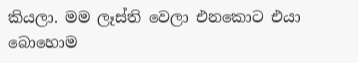කියලා. මම ලෑස්ති වෙලා එනකොට එයා බොහොම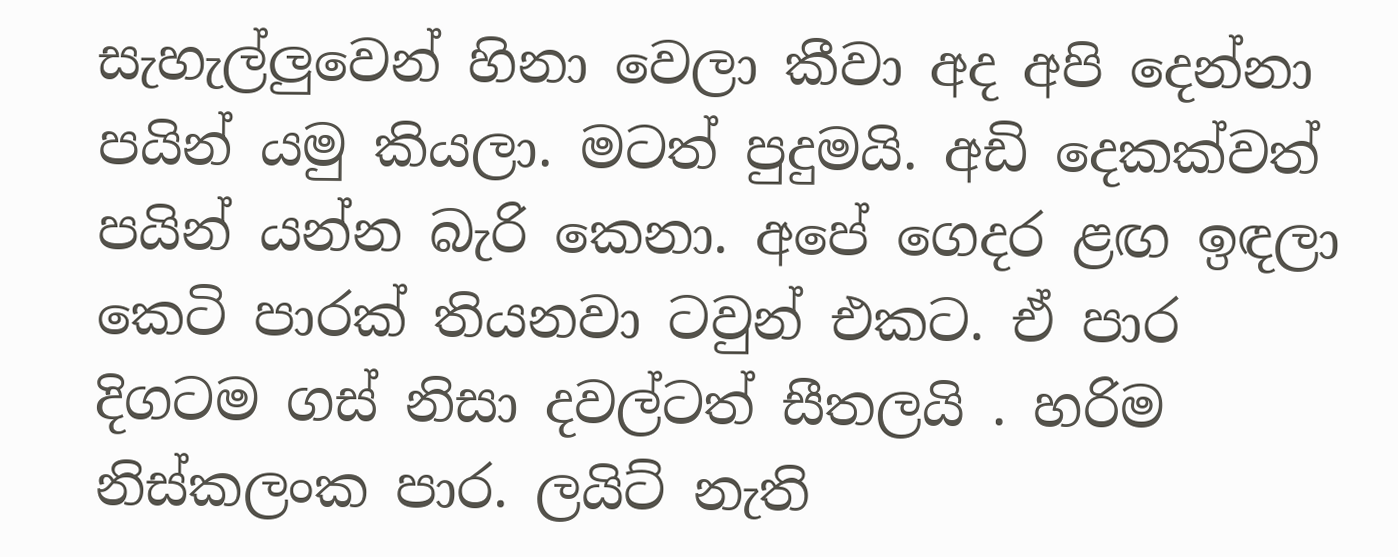සැහැල්ලුවෙන් හිනා වෙලා කීවා අද අපි දෙන්නා පයින් යමු කියලා. මටත් පුදුමයි. අඩි දෙකක්වත් පයින් යන්න බැරි කෙනා. අ‍පේ ගෙදර ළඟ ඉඳලා කෙටි පාරක් තියනවා ටවුන් එකට. ඒ පාර දිගටම ගස් නිසා දවල්ටත් සීතලයි . හරිම නිස්කලංක පාර. ලයිට් නැති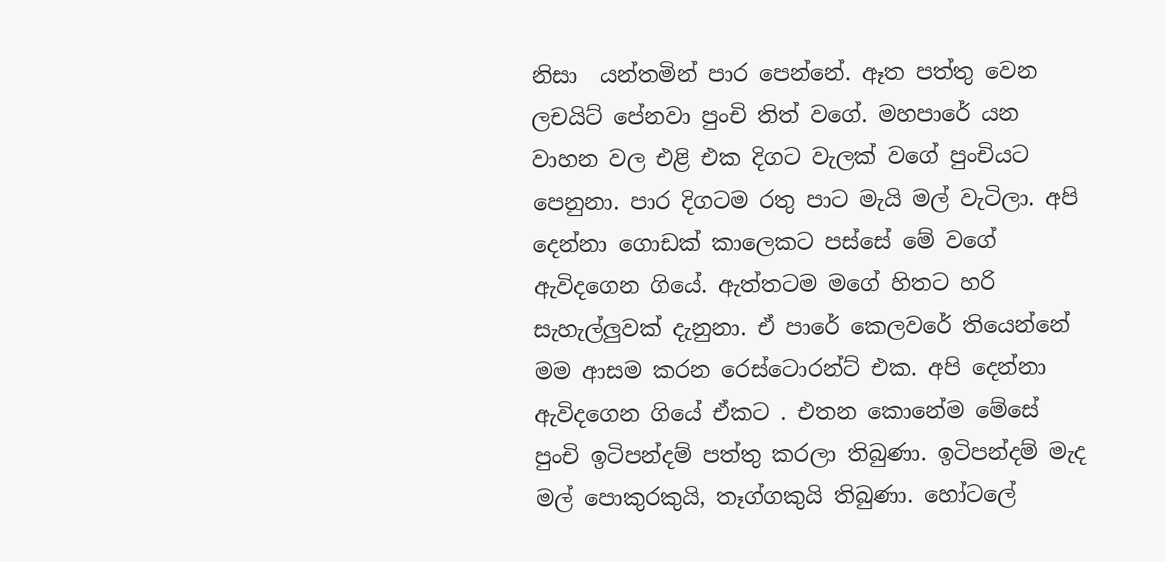නිසා  යන්තමින් පාර පෙන්නේ. ඈත පත්තු වෙන ලචයිට් පේනවා පුංචි තිත් වගේ. මහපාරේ යන වාහන වල එළි එක දිගට වැලක් වගේ පුංචියට  පෙනුනා. පාර දිගටම රතු පාට මැයි මල් වැටිලා. අපි දෙන්නා ‍ගොඩක් කාලෙකට පස්සේ මේ වගේ  ඇවිදගෙන ගියේ. ඇත්තටම මගේ හිතට හරි සැහැල්ලුවක් දැනුනා. ඒ පාරේ කෙලවරේ තියෙන්නේ මම ආසම කරන රෙස්ටොරන්ට් එක. අපි දෙන්නා ඇවිදගෙන ගියේ ඒකට . එතන කොනේම මේසේ පුංචි ඉටිපන්දම් පත්තු කරලා තිබුණා. ඉටිපන්දම් මැද මල් පොකුරකුයි, තෑග්ගකුයි තිබුණා. හෝටලේ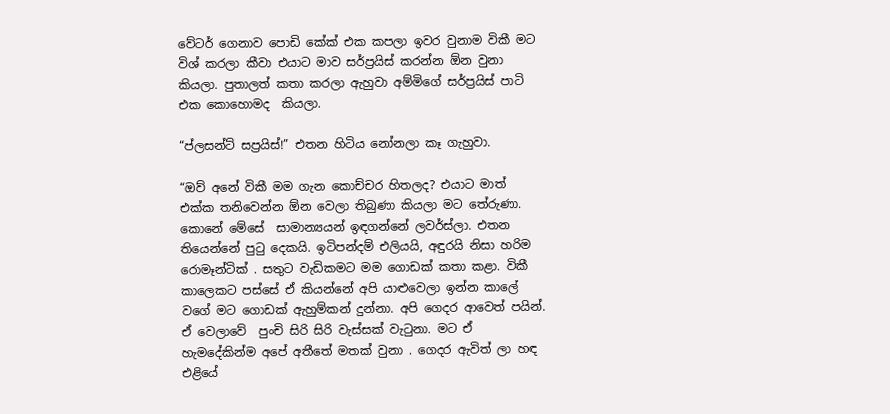වේටර් ගෙනාව පොඩි කේක් එක කපලා ඉවර වුනාම විකී මට විශ් කරලා කීවා එයාට මාව සර්ප්‍රයිස් කරන්න ඕන වුනා කියලා. පුතාලත් කතා කරලා ඇහුවා අම්මිගේ සර්ප්‍රයිස් පාටි එක කොහොමද  කියලා.

“ප්ලසන්ට් සප්‍රයිස්!” එතන හිටිය නෝනලා කෑ ගැහුවා.

“ඔව් අනේ විකී මම ගැන කොච්චර හිතලද? එයාට මාත් එක්ක තනිවෙන්න ඕන වෙලා තිබුණා කියලා මට ‍තේරුණා. කොනේ මේ‍සේ  සාමාන්‍යයන් ඉඳගන්නේ ලවර්ස්ලා. එතන තියෙන්නේ පුටු දෙකයි. ඉටිපන්දම් එලියයි, අඳුරයි නිසා හරිම රොමෑන්ටික් . සතුට වැඩිකමට මම ගොඩක් කතා කළා. විකී කාලෙකට පස්සේ ඒ කියන්නේ අපි යාළුවෙලා ඉන්න කාලේ වගේ මට ගොඩක් ඇහුම්කන් දුන්නා. අපි ගෙදර ආවෙත් පයින්. ඒ වෙලාවේ  පුංචි සිරි සිරි ‍වැස්සක් වැටුනා. මට ඒ හැමදේකින්ම අපේ අතීතේ මතක් වුනා . ගෙදර ඇවිත් ලා හඳ එළියේ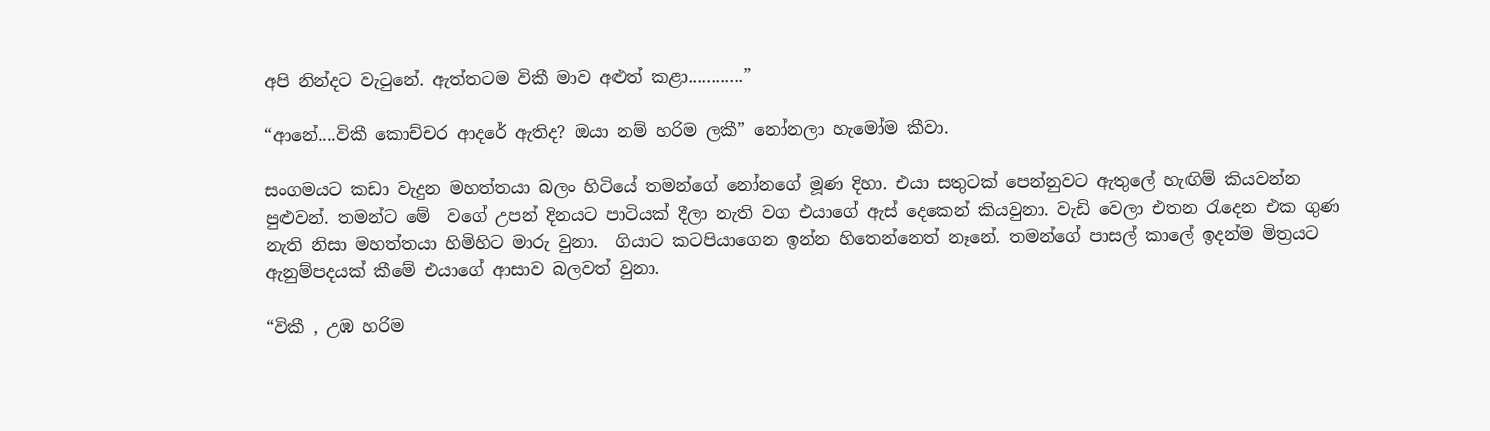අපි නින්දට වැටුනේ. ඇත්තටම විකී මාව අළුත් කළා............”

“ආනේ....විකී කොච්චර ආදරේ ඇතිද? ඔයා නම් හරිම ලකී” නෝනලා හැමෝම කීවා.

සංගමයට කඩා වැදුන මහත්තයා බලං හිටියේ තමන්ගේ නෝනගේ මූණ දිහා. එයා සතුටක් පෙන්නුවට ඇතුලේ හැඟිම් කියවන්න පුළුවන්. තමන්ට මේ  වගේ උපන් දිනයට පාටියක් දීලා නැති වග එයාගේ ඇස් දෙකෙන් කියවුනා. වැඩි වෙලා එතන රැදෙන එක ගුණ නැති නිසා මහත්තයා හිමිහිට මාරු වුනා.  ගියාට කටපියාගෙන ඉන්න හිතෙන්නෙත් නෑ‍නේ. තමන්ගේ පාසල් කාලේ ඉදන්ම මිත්‍රයට ඇනුම්පදයක් කීමේ එයාගේ ආසාව බලවත් වුනා.

“විකී , උඹ හරිම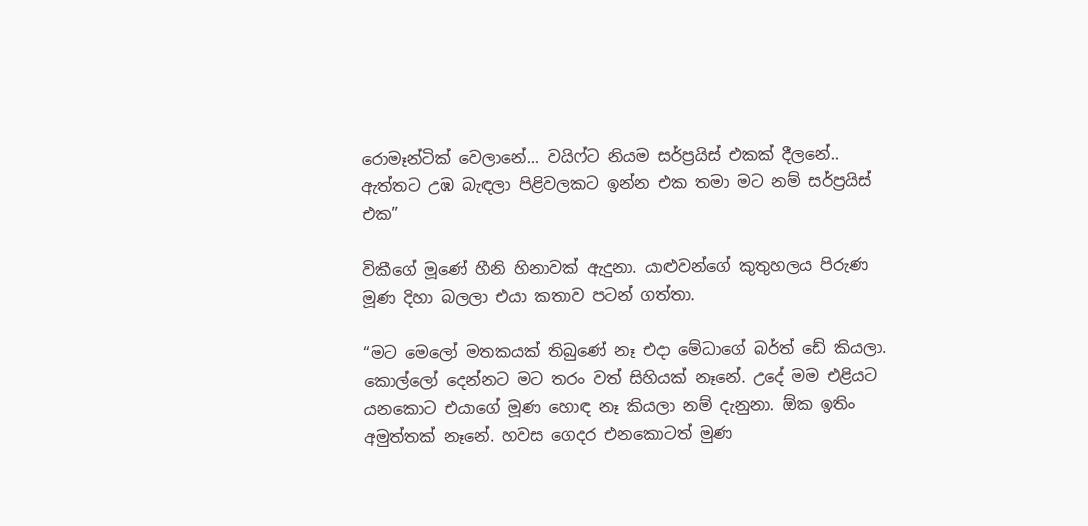රොමෑන්ටික් වෙලානේ... වයිෆ්ට නියම සර්ප්‍රයිස් එකක් දීලනේ.. ඇත්තට උඹ බැඳලා පිළිවලකට ඉන්න එක තමා මට නම් සර්ප්‍රයිස් එක”

විකීගේ මූණේ හීනි හිනාවක් ඇදුනා. යාළුවන්ගේ කුතුහලය පිරුණ මූණ දිහා බලලා එයා කතාව පටන් ගත්තා.

“මට මෙලෝ මතකයක් තිබු‍ණේ නෑ එදා මේධාගේ බර්ත් ඩේ කියලා. කොල්ලෝ දෙන්නට මට තරං වත් සිහියක් නෑනේ. උදේ මම එළියට යනකොට එයාගේ මූණ හොඳ නෑ කියලා නම් දැනුනා. ඕක ඉතිං අමුත්තක් නෑනේ. හවස ගෙදර එනකොටත් මුණ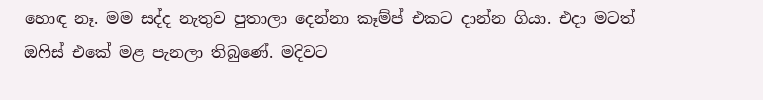හොඳ නෑ. මම සද්ද නැතුව පුතාලා දෙන්නා කෑම්ප් එකට දාන්න ගියා. එදා මටත් ඔ‍ෆිස් එකේ මළ පැනලා තිබුණේ. මදිවට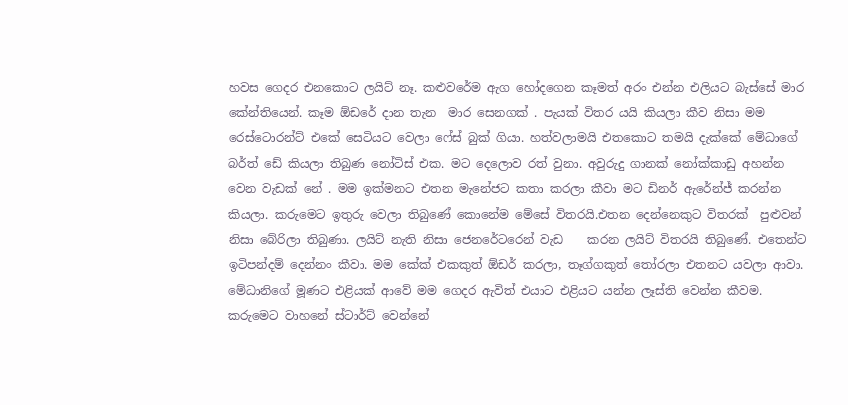හවස ගෙදර එනකොට ලයිට් නෑ. කළු‍වරේම ඇග හෝදගෙන කෑමත් අරං එන්න එලියට බැස්සේ මාර කේන්තියෙන්. කෑම ඕඩරේ දාන තැන  මාර සෙනගක් . පැයක් විතර යයි කියලා කීව නිසා මම රෙස්ටොරන්ට් එකේ සෙටියට වෙලා ‍ෆේස් බුක් ගියා. හත්වලාමයි එතකොට තමයි දැක්කේ මේධාගේ බර්ත් ඩේ කියලා තිබුණ නෝටිස් එක. මට දෙලොව රත් වුනා. අවුරුදු ගානක් නෝක්කාඩු අහන්න වෙන ‍වැඩක් නේ . මම ඉක්මනට එතන මැනේජට කතා කරලා කීවා මට ඩිනර් ඇරේන්ජ් කරන්න කියලා. කරුමෙට ඉතුරු වෙලා තිබුණේ කොනේම මේසේ විතරයි.එතන දෙන්නෙකුට විතරක්  පුළුවන් නිසා බේරිලා තිබුණා. ලයිට් නැති නිසා ජෙනරේටරෙන් වැඩ    කරන ලයිට් විතරයි තිබුණේ. එතෙන්ට ඉටිපන්දම් දෙන්නං කීවා. මම කේක් එකකුත් ඕඩර් කරලා, තෑග්ගකුත් තෝරලා එතනට යවලා ආවා. මේධානිගේ මූණට එළියක් ආවේ මම ගෙදර ඇවිත් එයාට එළියට යන්න ලෑස්ති වෙන්න කීවම. කරුමෙට වාහනේ ස්ටාර්ට් වෙන්නේ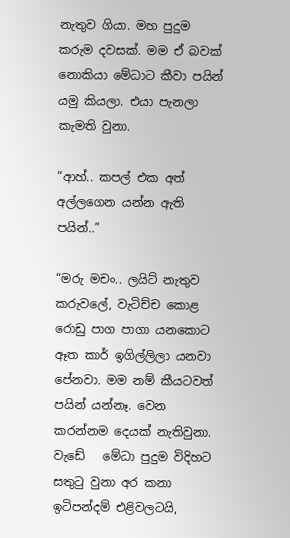නැතුව ගියා. මහ පුදුම කරුම දවසක්. මම ඒ බවක් නොකියා මේධාට කීවා පයින් යමු කියලා. එයා පැනලා කැමති වුනා.

“ආහ්.. කපල් එක අත් අල්ලගෙන යන්න ඇති පයින්..”

“මරු මචං.. ලයිට් නැතුව කරුවලේ, වැටිච්ච කොළ රොඩු පාග පාගා යනකොට ඈත කාර් ඉගිල්ලිලා යනවා පේනවා. මම නම් කීයටවත් පයින් යන්නෑ. වෙන කරන්නම දෙයක් නැතිවුනා. වැඩේ   මේධා පුදුම විදිහට සතුටු වුනා අර කනා ඉටිපන්දම් එළිවලටයි,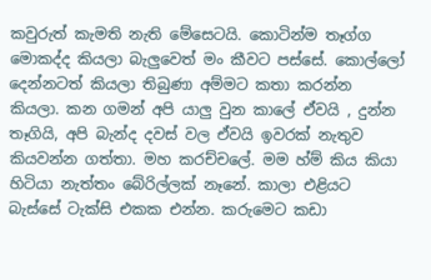කවුරුත් කැමති නැති මේසෙටයි. කොටින්ම තෑග්ග මොකද්ද කියලා බැලුවෙත් මං කීවට පස්සේ. කොල්ලෝ දෙන්නටත් කියලා තිබුණා ‍අම්මට කතා කරන්න කියලා. කන ගමන් අපි යාලු වුන කාලේ ඒවයි , දුන්න  තෑගියි, අපි බැන්ද දවස් වල ඒවයි ඉවරක් නැතුව කියවන්න ගත්තා. මහ කරච්චලේ. මම හ්ම් කිය කියා හිටියා නැත්තං බේරිල්ලක් නෑනේ. කාලා එළියට බැස්සේ ටැක්සි එකක එන්න. කරුමෙට කඩා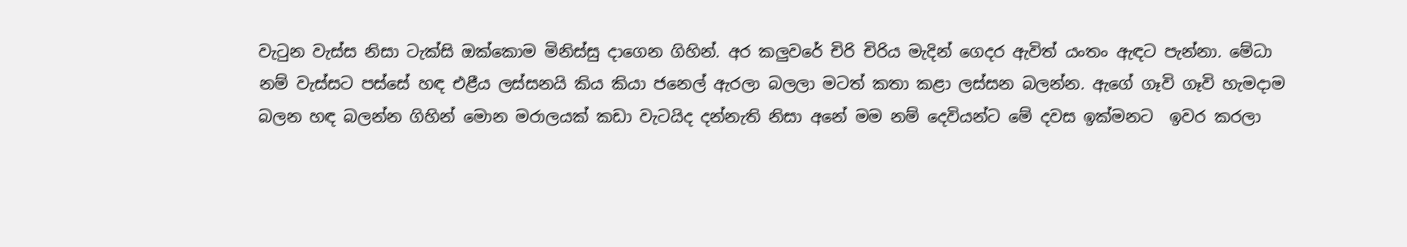වැ‍ටුන වැස්ස නිසා ටැක්සි ඔක්කොම මිනිස්සු දාගෙන ගිහින්. අර කලුවරේ චිරි චිරිය මැදින් ගෙදර ඇවිත් යංතං ඇඳට පැන්නා. මේධා නම් වැස්සට පස්සේ හඳ එළීය ලස්සනයි කිය කියා ජනෙල් ඇරලා බලලා මටත් කතා කළා ලස්සන බලන්න. ඇගේ ගෑවි ගෑවි හැමදාම බලන හඳ බලන්න ගිහින් මොන මරාලයක් කඩා වැටයිද දන්නැති නිසා අනේ මම නම් දෙවියන්ට මේ දවස ඉක්මනට  ඉවර කරලා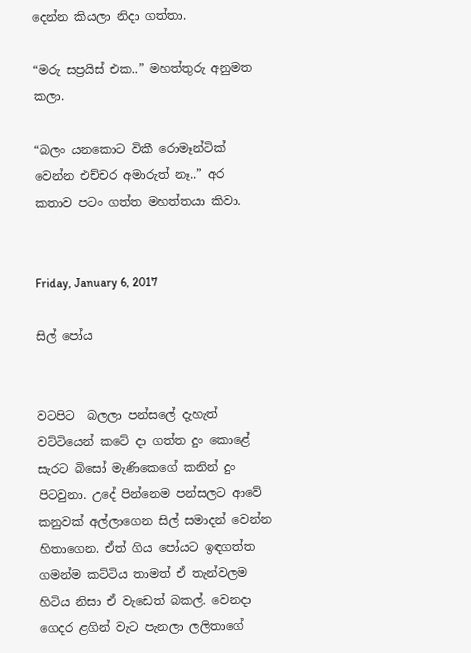දෙන්න කියලා නිදා ගත්තා.

“මරු සප්‍රයිස් එක..” මහත්තුරු අනුමත කලා.

“බලං යනකොට විකී රොමෑන්ටික් වෙන්න එච්චර අමාරුත් නෑ..” අර කතාව පටං ගත්ත මහත්තයා කිවා.


Friday, January 6, 2017

සිල් පෝය


වටපිට  බලලා පන්සලේ දැහැත්  වට්ටියෙන් කටේ දා ගත්ත දුං කොළේ සැරට බිසෝ මැණිකෙගේ කනින් දුං  පිටවුනා. උදේ පින්නෙම පන්සලට ආවේ කනුවක් අල්ලාගෙන සිල් සමාදන් වෙන්න  හිතාගෙන. ඒත් ගිය පෝයට ඉඳගත්ත ගමන්ම කට්ටිය තාමත් ඒ තැන්වලම හිටිය නිසා ඒ වැඩෙත් බකල්. වෙනදා ගෙදර ළගින් වැට පැනලා ලලිතාගේ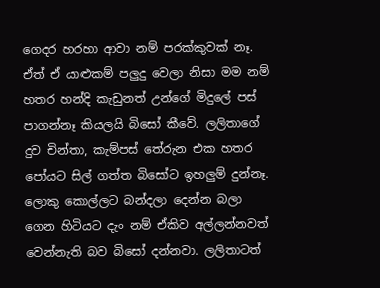ගෙදර හරහා ආවා නම් පරක්කුවක් නෑ. ඒත් ඒ යාළුකම් පලුදු වෙලා නිසා මම නම් හතර හන්දි කැඩුනත් උන්ගේ මිදුලේ පස් පාගන්නෑ කියලයි බිසෝ කී‍වේ. ලලිතාගේ දුව චින්තා, කැම්පස් තේරුන එක හතර පෝයට සිල් ගත්ත බිසෝ‍ට ඉහලුම් දුන්නෑ. ලොකු කොල්ලට බන්දලා දෙන්න බලා ගෙන හිටියට දැං නම් ඒකිව අල්ලන්නවත් වෙන්නැති බව බිසෝ දන්නවා. ලලිතාටත්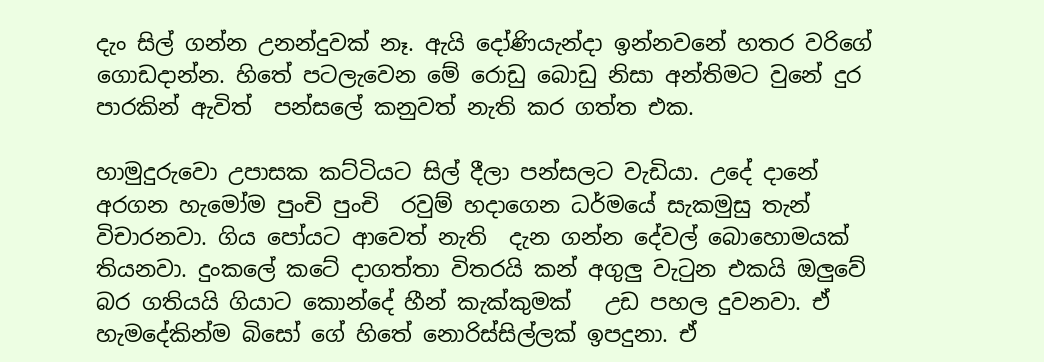දැං සිල් ගන්න උනන්දුවක් නෑ. ඇයි ‍දෝණියැන්දා ඉන්නව‍නේ හතර වරි‍ගේ ගොඩදාන්න. හිතේ පටලැවෙන මේ රොඩු බොඩු නිසා අන්තිමට වුනේ දුර පාරකින් ඇවිත්  පන්සලේ කනුවත් නැති කර ගත්ත එක.

හාමුදුරුවො උපාසක කට්ටියට සිල් දීලා පන්සලට වැඩියා. උදේ දානේ අරගන හැමෝම පුංචි පුංචි  රවුම් හදාගෙන ධර්මයේ සැකමුසු තැන් විචාරනවා. ගිය පෝයට ආවෙත් නැති  දැන ගන්න දේවල් බොහොමයක් තියනවා. දුංකලේ කටේ දාගත්තා විතරයි කන් අගුලු වැටුන එකයි ඔලුවේ බර ගතියයි ගියාට කොන්දේ හීන් කැක්කුමක්   උඩ පහල දුවනවා. ඒ හැමදේකින්ම බිසෝ ගේ හිතේ නොරිස්සිල්ලක් ඉපදුනා. ඒ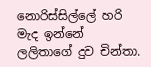නොරිස්සිල්ලේ හරි මැද ඉන්නේ ලලිතාගේ දුව චින්තා.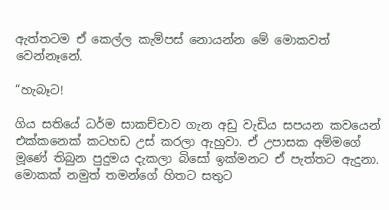ඇත්තටම ඒ කෙල්ල කැම්පස් නොයන්න මේ මොකවත් වෙන්නෑනේ.

“හැබෑට!

ගිය සති‍යේ ධර්ම සාකච්චාව ගැන අඩු වැඩිය සපයන කවයෙන් එක්කනෙක් කටහඩ උස් කරලා ඇහුවා. ඒ උපාසක අම්මගේ මූ‍ණේ තිබුන පුදුමය දැකලා බිසෝ ඉක්මනට ඒ පැත්තට ඇදුනා. මොකක් නමුත් තමන්ගේ හිතට සතුට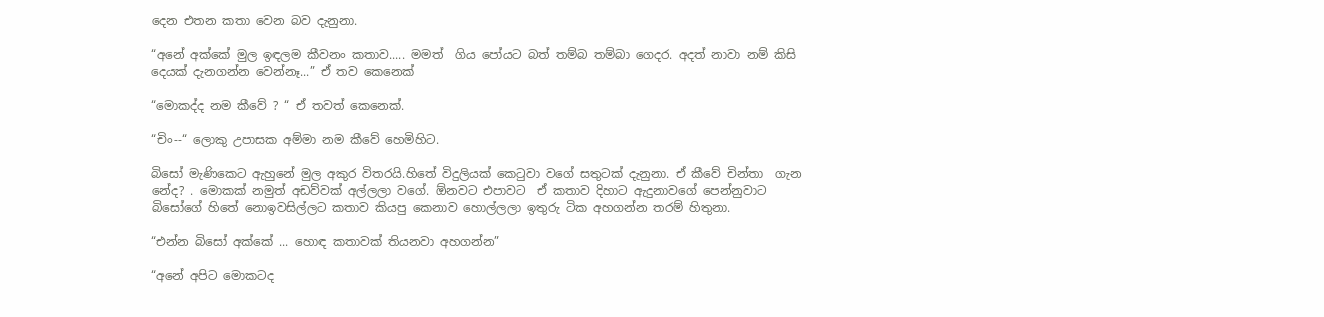දෙන එතන කතා වෙන බව දැනුනා.

“අනේ අක්කේ මුල ඉඳලම කීවනං කතාව..... මමත්  ගිය පෝයට බත් තම්බ තම්බා ගෙදර. අදත් නාවා නම් කිසි දෙයක් දැනගන්න වෙන්නෑ...” ඒ තව කෙනෙක්

“මොකද්ද නම කීවේ ? “ ඒ තවත් කෙනෙක්.

“චිං--“ ලොකු උපාසක අම්මා නම කීවේ හෙමිහිට.

බිසෝ මැණිකෙට ඇහුනේ මුල අකුර විතරයි.හිතේ විදුලියක් කෙටුවා වගේ සතුටක් දැනුනා. ඒ කී‍වේ චින්තා  ගැන නේද? . මොකක් නමුත් අඩව්වක් අල්ලලා වගේ. ඕනවට එපාවට  ඒ කතාව දිහාට ඇදුනාවගේ පෙන්නුවාට බිසෝගේ හිතේ නොඉවසිල්ලට කතාව කියපු කෙනාව හොල්ලලා ඉතුරු ටික අහගන්න තරම් හිතුනා.

“එන්න බිසෝ අක්කේ ... හොඳ කතාවක් තියනවා අහගන්න”

“අනේ අපිට මොකටද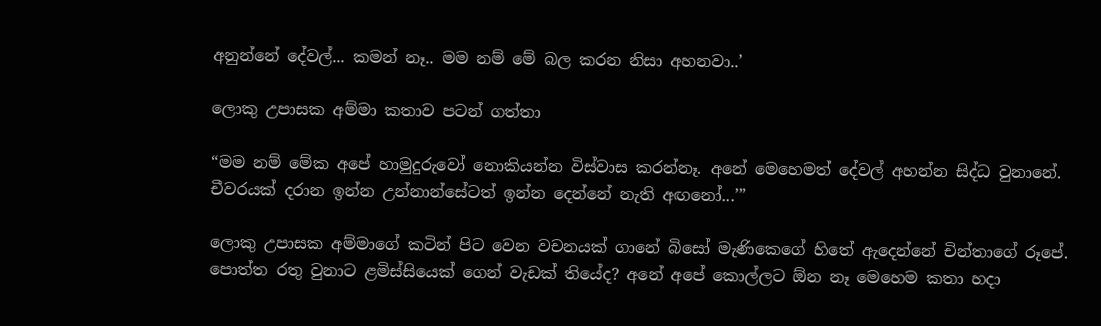අනුන්නේ දේවල්... කමන් නෑ.. මම නම් මේ බල කරන නිසා අහනවා..’

ලොකු උපාසක අම්මා කතාව පටන් ගත්තා‍

“මම නම් මේක අපේ හාමුදුරුවෝ නොකියන්න විස්වාස කරන්නෑ. අනේ මෙහෙමත් දේවල් අහන්න සිද්ධ වුනානේ. චීවරයක් දරාන ඉන්න උන්නාන්සේටත් ඉන්න ‍දෙන්නේ නැති අඟනෝ...’”

ලොකු උපාසක අම්මාගේ කටින් පිට වෙන වචනයක් ගානේ බිසෝ මැණිකෙගේ හිතේ ඇ‍‍දෙන්නේ චින්තාගේ රූපේ. පොත්ත රතු වුනාට ළමිස්සියෙක් ගෙන් වැඩක් තියේද? අනේ අපේ කොල්ලට ඕන නෑ මෙහෙම කතා හදා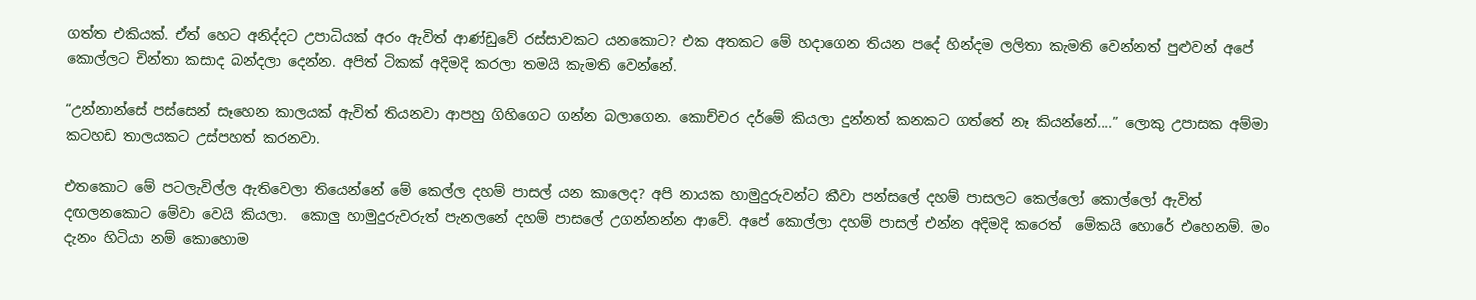ගත්ත එකියක්. ඒත් හෙට අනිද්දට උපාධියක් අරං ඇවිත් ආණ්ඩුවේ රස්සාවකට යනකොට? එක අතකට මේ හදාගෙන තියන පදේ හින්දම ලලිතා කැමති වෙන්නත් පුළුවන් අපේ කොල්ලට චින්තා කසාද බන්දලා දෙන්න. අපිත් ටිකක් අදිමදි කරලා තමයි කැමති වෙන්නේ.

“උන්නාන්සේ පස්සෙන් සෑහෙන කාලයක් ඇවිත් තියනවා ආපහු ගිහිගෙට ගන්න බලාගෙන. කොච්චර දර්මේ කියලා දුන්නත් කනකට ගත්තේ නෑ කියන්නේ....” ලොකු උපාසක අම්මා කටහඩ තාලයකට උස්පහත් කරනවා.

එතකොට මේ පටලැවිල්ල ඇතිවෙලා තියෙන්නේ මේ කෙල්ල දහම් පාසල් යන කාලෙද? අපි නායක හාමුදුරුවන්‍ට කීවා පන්සලේ දහම් පාසලට කෙල්ලෝ‍ කොල්ලෝ ඇවිත් දඟලනකොට මේවා වෙයි කියලා.  කොලු හාමුදුරුවරුත් පැනලනේ දහම් පාසලේ උගන්නන්න ආවේ. අපේ කොල්ලා දහම් පාසල් එන්න අදිමදි කරෙත්  මේකයි හොරේ එහෙනම්. මං දැනං හිටියා නම් කොහොම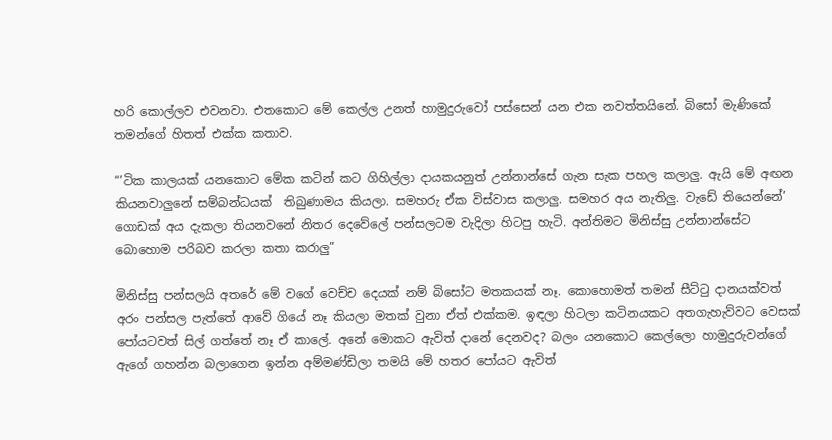හරි කොල්ලව එවනවා. එතකොට මේ කෙල්ල උනත් හාමුදුරුවෝ පස්සෙන් යන එක නවත්තයිනේ. බි‍සෝ මැණිකේ තමන්ගේ හිතත් එක්ක කතාව.

“’ටික කාලයක් යනකොට මේක කටින් කට ගිහිල්ලා දායකයනුත් උන්නාන්සේ ගැන සැක පහල කලාලු. ඇයි මේ අඟන කියනවාලුනේ සම්බන්ධයක්  තිබුණාමය කියලා. සමහරු ඒක විස්වාස කලාලු. සමහර අය නැතිලු. වැඩේ තියෙන්නේ’ ගොඩක් අය දැකලා තියනවනේ නිතර දෙවේලේ පන්සලටම වැදිලා හිටපු හැටි. අන්තිමට මිනිස්සු උන්නාන්සේට බොහොම පරිබව කරලා කතා කරාලු”

මිනිස්සු පන්සලයි අතරේ මේ වගේ වෙච්ච දෙයක් නම් බිසෝට මතකයක් නෑ. කොහොමත් තමන් සීට්ටු දානයක්වත් අරං පන්සල පැත්තේ ආවේ ගියේ නෑ කියලා මතක් වුනා ඒත් එක්කම. ඉඳලා හිටලා කටිනයකට අතගැහැව්වට වෙසක් පෝයටවත් සිල් ගත්තේ නෑ ඒ කාලේ. අනේ මොකට ඇවිත් දානේ දෙනවද? බලං යනකොට කෙල්ලො හාමුදුරුවන්ගේ ඇගේ ගහන්න බලාගෙන ඉන්න අම්මණ්ඩිලා තමයි මේ හතර පෝයට ඇවිත්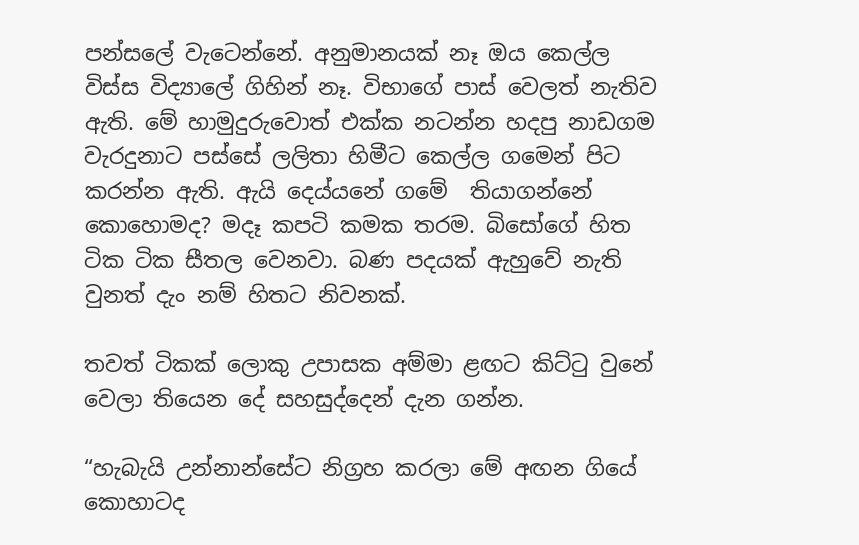පන්සලේ වැටෙන්නේ. අනුමානයක් නෑ ඔය කෙල්ල විස්ස විද්‍යාලේ ගිහින් නෑ. විභාගේ පාස් වෙලත් නැතිව ඇති. මේ හාමුදුරුවොත් එක්ක නටන්න හදපු නාඩගම වැරදුනාට පස්සේ ලලිතා හිමීට කෙල්ල ගමෙන් පිට කරන්න ඇති. ඇයි දෙය්යනේ ගමේ  තියාගන්නේ කොහොමද? මදෑ කපටි කමක තරම. බිසෝගේ හිත ටික ටික සීතල වෙනවා. බණ පදයක් ඇහුවේ නැති වුනත් දැං නම් හිතට නිවනක්.

තවත් ටිකක් ලොකු උපාසක අම්මා ළඟට කිට්ටු වුනේ වෙලා තියෙන දේ සහසුද්දෙන් දැන ගන්න.

“හැබැයි උන්නාන්සේට නිග්‍රහ කරලා මේ අඟන ගියේ කොහාටද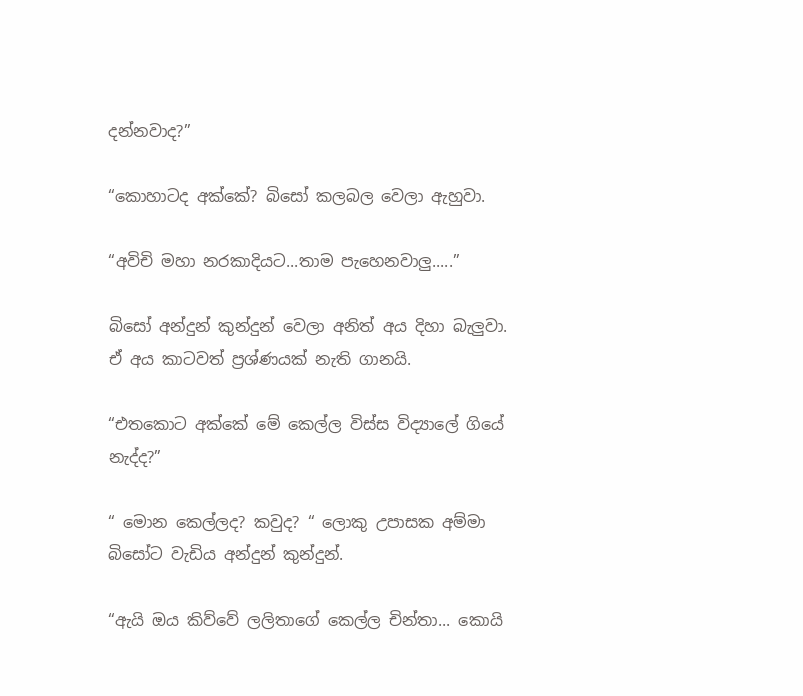දන්නවාද?”

“කොහාටද අක්කේ? බිසෝ කලබල වෙලා ඇහුවා.

“අවිචි මහා නරකාදියට...තාම පැහෙනවාලු.....”

බිසෝ අන්දුන් කුන්දුන් වෙලා අ‍නිත් අය දිහා බැලුවා. ඒ අය කාටවත් ප්‍රශ්ණයක් නැති ගානයි.

“එතකොට අක්කේ මේ කෙල්ල විස්ස විද්‍යාලේ ගියේ නැද්ද?”

“ මොන කෙල්ලද? කවුද? “ ලොකු උපාසක අම්මා බිසෝට වැඩිය අන්දුන් කුන්දුන්.

“ඇයි ඔය කිව්වේ ලලිතාගේ කෙල්ල චින්තා... කොයි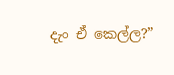දැං ඒ කෙල්ල?”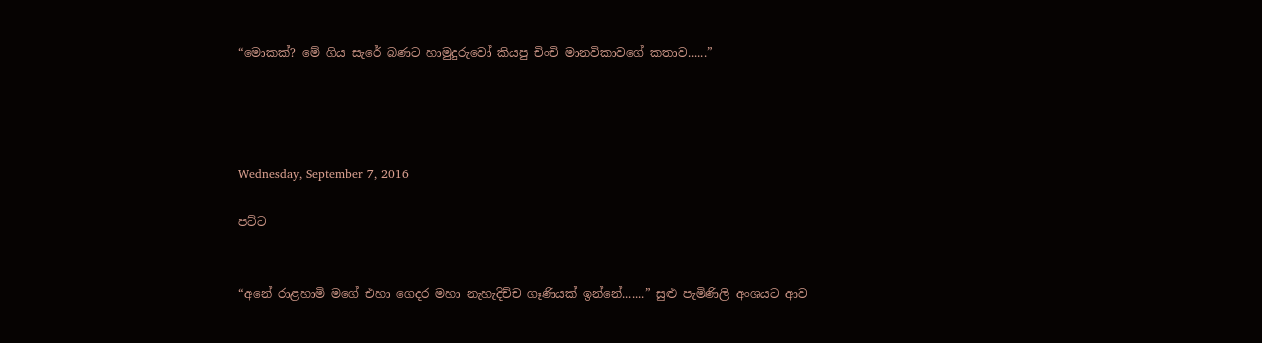“මොකක්? මේ ගිය සැරේ බණට හාමුදුරුවෝ කියපු චිංචි මානවිකාවගේ කතාව......”




Wednesday, September 7, 2016

පට්ට


“අනේ රාළහාමි මගේ එහා ගෙදර මහා නැහැදිච්ච ගෑණියක් ඉන්නේ.......” සුළු පැමිණිලි අංශය‍ට ආව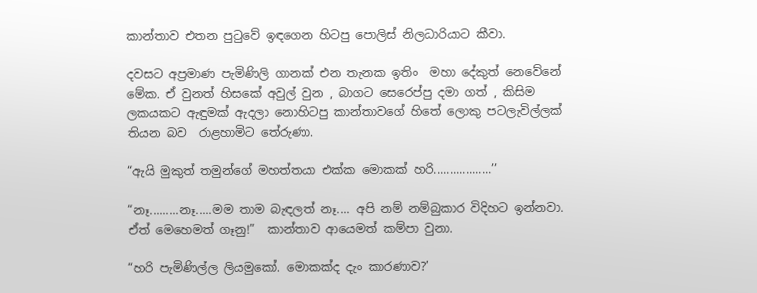කාන්තාව එතන පුටුවේ ඉඳගෙන හිටපු පොලිස් නිලධාරියාට කීවා.

දවසට අප්‍රමාණ පැමිණිලි ගානක් එන තැනක‍ ඉතිං  මහා දේකුත් නෙවේනේ මේක. ඒ වුනත් හිසකේ අවුල් වුන , බාගට සෙරෙප්පු දමා ගත් , කිසිම ලකයකට ඇඳුමක් ඇදලා නොහිටපු කාන්තාවගේ හිතේ ලොකු පටලැවිල්ලක් තියන බව  රාළහාමිට තේරුණා.

“ඇයි මුකුත් තමුන්ගේ මහත්තයා එක්ක මොකක් හරි..................’’

“නෑ.........නෑ.....මම තාම බැඳලත් නෑ.... අපි නම් නම්බුකාර විදිහට ඉන්නවා. ඒත් මෙහෙමත් ගෑනු!”  කාන්තාව ආයෙමත් කම්පා වුනා.

“හරි පැමිණිල්ල ලියමුකෝ. මොකක්ද දැං කාරණාව?’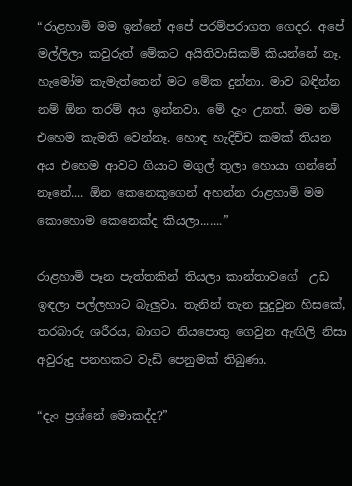“රාළහාමි මම ඉන්නේ අපේ පරම්පරාගත ගෙදර. අපේ මල්ලිලා කවුරුත් මේකට අයිතිවාසිකම් කියන්නේ නෑ. හැමෝම කැමැත්තෙන් මට මේක දුන්නා. මාව බඳින්න නම් ඕන තරම් අය ඉන්නවා. මේ දැං උනත්. මම නම් එහෙම කැමති වෙන්නෑ. හොඳ හැදිච්ච කමක් තියන අය එහෙම ආවට ගියාට මගුල් තුලා හොයා ගන්නේ‍ නෑනේ.... ඕන කෙනෙකුගෙන් අහන්න රාළහාමි මම කොහොම කෙනෙක්ද කියලා.......”

රාළහාමි පෑන පැත්තකින් තියලා කාන්තාවගේ  උඩ ඉඳලා පල්ලහාට බැලුවා. තැනින් තැන සුදුවුන හිසකේ, තරබාරු ශරීරය, බාගට නියපොතු ගෙවුන ඇඟිලි නිසා අවුරුදු පනහකට වැඩි පෙනුමක් තිබුණා.

“දැං ප්‍රශ්නේ මොකද්ද?”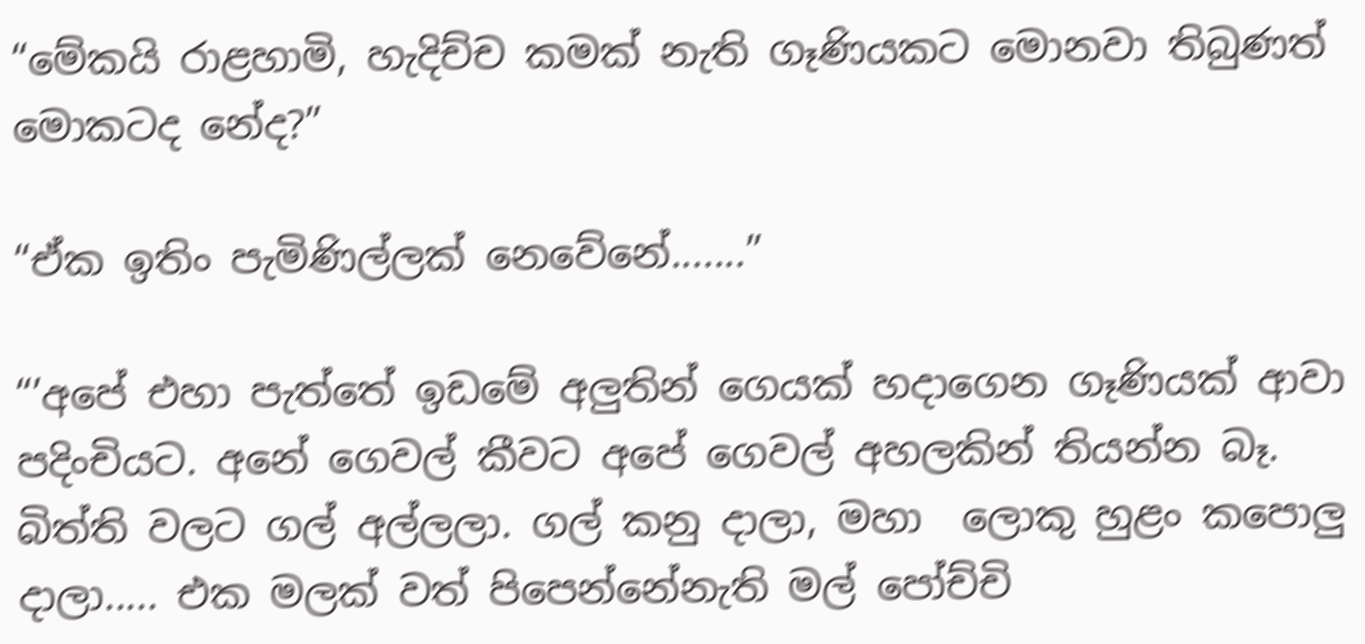“මේකයි රාළහාමි, හැදිච්ච කමක් නැති ගෑණියකට මොනවා තිබුණත් මොකටද නේද?”

“ඒක ඉතිං පැමිණිල්ලක් නෙවේනේ.......”

“’අපේ එහා පැත්තේ ඉඩමේ අලුතින් ගෙයක් හදාගෙන ගෑණියක් ආවා පදිංචියට. අනේ ගෙවල් කීවට අපේ ගෙවල් අහලකින් තියන්න බෑ. බිත්ති වලට ගල් අල්ලලා. ගල් කනු දාලා, මහා  ලොකු හුළං කපොලු දාලා..... එක මලක් වත් පිපෙන්නේනැති මල් පෝච්චි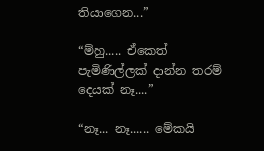තියාගෙන...”

“ම්හු..... ඒකෙත් පැමිණිල්ලක් දාන්න තරම් දෙයක් නෑ....”

“නෑ... නෑ...... මේකයි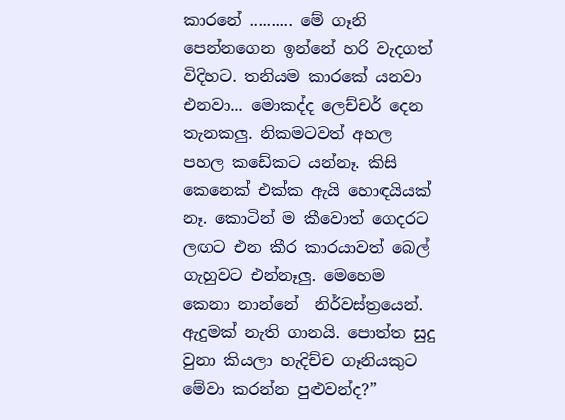කාරනේ .......... මේ ගෑනි පෙන්නගෙන ඉන්නේ හරි වැදගත් විදිහට. තනියම කාරකේ යනවා එනවා... මොකද්ද ලෙච්චර් දෙන තැනකලු. නිකමටවත් අහල  පහල කඩේකට යන්නෑ. කිසි කෙනෙක් එක්ක ඇයි හොඳයියක් නෑ. කොටින් ම කීවොත් ගෙදරට ලඟට එන කීර කාරයාවත් බෙල් ගැහුවට එන්නෑලු. මෙහෙම කෙනා නාන්නේ  නිර්වස්ත්‍රයෙන්. ඇදුමක් නැති ගානයි. පොත්ත සුදු වුනා කියලා හැදිච්ච ගෑනියකුට මේවා කරන්න පුළුවන්ද?”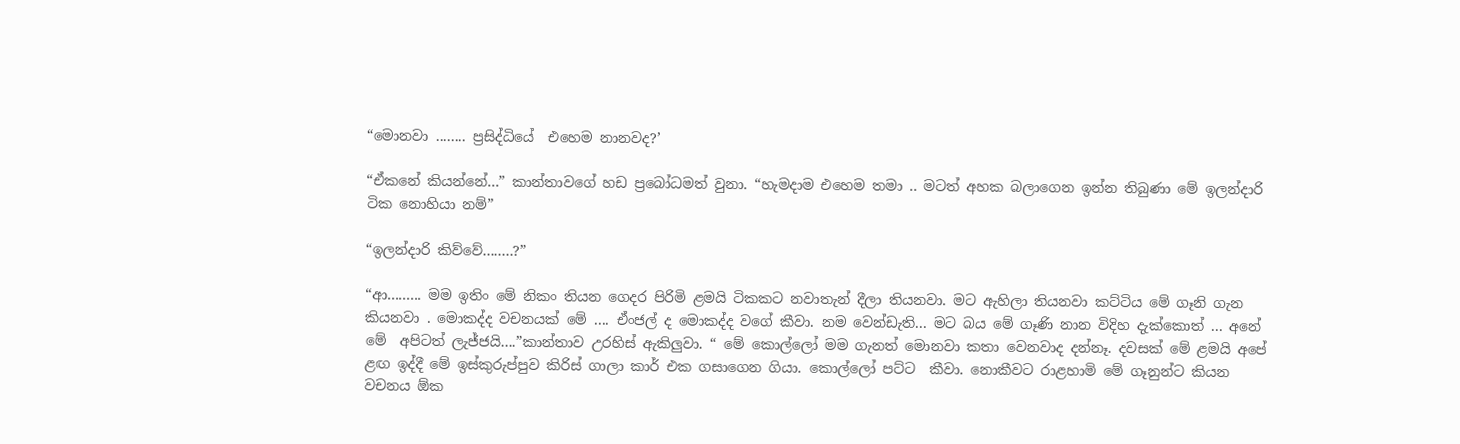“මොනවා ........ ප්‍රසිද්ධියේ  එහෙම නානවද?’

“ඒකනේ කියන්නේ...” කාන්තාවගේ හඩ ප්‍රබෝධමත් වුනා. “හැමදාම එහෙම තමා .. මටත් අහක බලාගෙන ඉන්න තිබුණා මේ ඉලන්දාරි ටික නොහියා නම්”

“ඉලන්දාරි කිව්වේ........?”

“ආ......... මම ඉතිං මේ නිකං තියන ගෙදර පිරිමි ළමයි ටිකකට නවාතැන් දීලා තියනවා. මට ඇහිලා තියනවා කට්ටිය මේ ගෑනි ගැන කියනවා . මොකද්ද වචනයක් මේ .... ඒංජල් ද මොකද්ද වගේ කීවා. නම වෙන්ඩැති... මට බය මේ ගෑණි නාන විදිහ දැක්කොත් ... අනේ මේ  අපිටත් ලැජ්ජයි....”කාන්තාව උරහිස් ඇකිලුවා. “ මේ කොල්ලෝ මම ගැනත් ‍මොනවා කතා වෙනවාද දන්නෑ. දවසක් මේ ළමයි අපේ ළඟ ඉද්දී ‍මේ ඉස්කුරුප්පුව කිරිස් ගාලා කාර් එක ගසාගෙන ගියා. කොල්ලෝ පට්ට  කීවා. නොකීවට රාළහාමි මේ ගෑනුන්ට කියන  වචනය ඕක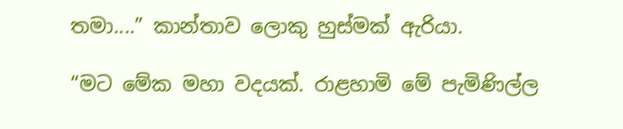තමා....” කාන්තාව ලොකු හුස්මක් ඇරියා.

“මට මේක මහා වදයක්. රාළහාමි මේ පැමිණිල්ල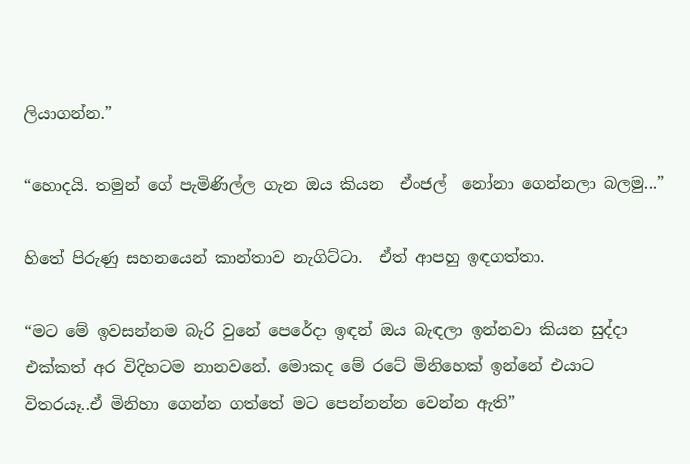ලියාගන්න.”

“හොදයි. තමුන් ගේ පැමිණිල්ල ගැන ඔය කියන  ඒංජල්  නෝනා ගෙන්නලා බලමු...”

හිතේ පිරුණු සහනයෙන් කාන්තාව නැගිට්ටා.  ඒත් ආපහු ඉඳගත්තා.

“මට මේ ඉවසන්නම බැරි වුනේ පෙරේදා ඉඳන් ඔය බැඳලා ඉන්නවා කියන සුද්දා එක්කත් අර විදිහටම නානවනේ. මොකද මේ රටේ මිනිහෙක් ඉන්නේ එයාට විතරයෑ..ඒ මිනිහා ගෙන්න ගත්තේ මට පෙන්නන්න වෙන්න ඇති”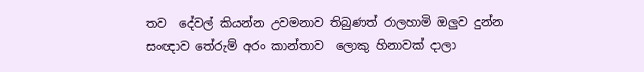තව  දේවල් කියන්න උවමනාව තිබුණත් රාලහාමි ඔලුව දුන්න සංඥාව තේරුම් අරං කාන්තාව  ලොකු හිනාවක් දාලා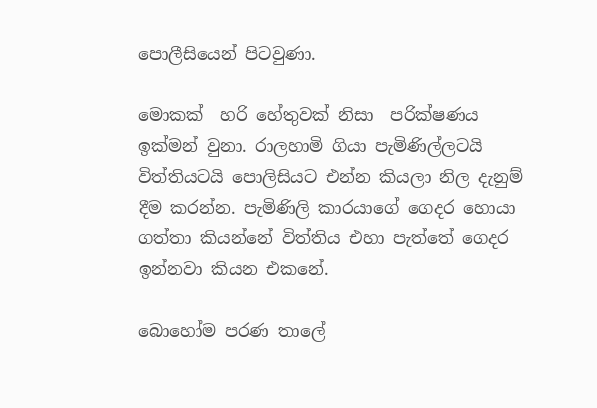පොලීසියෙන් පිටවුණා.

මොකක්  හරි හේතුවක් නිසා  පරික්ෂණය ඉක්මන් වුනා. රාලහාමි ගියා පැමිණිල්ලටයි විත්තියටයි‍ පොලිසියට එන්න කියලා නිල දැනුම් දීම කරන්න. පැමිණිලි කාරයාගේ ගෙදර හොයා ගත්තා කියන්නේ විත්තිය එහා පැත්තේ ගෙදර ඉන්නවා කියන එකනේ.

බොහෝම පරණ තාලේ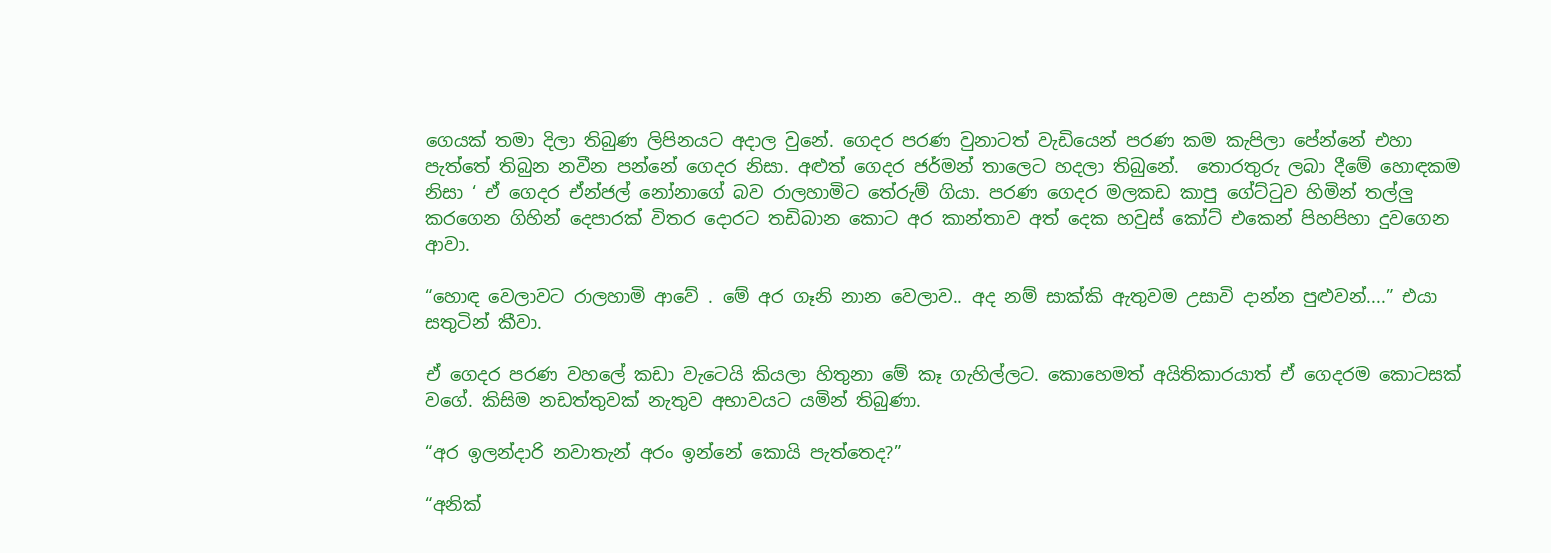ගෙයක් තමා දිලා තිබුණ ලිපිනයට අදාල වුනේ. ගෙදර පරණ වුනාටත් වැඩියෙන් පරණ කම කැපිලා පේන්නේ එහා පැත්තේ තිබුන නවීන පන්නේ ගෙදර නිසා. අළුත් ගෙදර ජර්මන් තාලෙට හදලා තිබු‍නේ.  තොරතුරු ලබා දීමේ ‍හොඳකම නිසා ‘ ඒ ගෙදර ඒන්ජල් නෝනාගේ බව රාලහාමිට තේරුම් ගියා. පරණ ගෙදර මලකඩ කාපු ගේට්ටුව හිමින් තල්ලු කරගෙන ගිහින් දෙපාරක් විතර දොරට තඩිබාන කොට අර කාන්තාව අත් දෙක හවුස් කෝට් එකෙන් පිහපිහා දුවගෙන ආවා.

“හොඳ වෙලාවට රාලහාමි ආවේ . මේ අර ගෑනි නාන වෙලාව.. අද නම් සාක්කි ඇතුවම උසාවි දාන්න පුළුවන්....” එයා සතුටින් කීවා.

ඒ ගෙදර පරණ වහලේ කඩා වැටෙයි කියලා හිතුනා මේ කෑ ගැහිල්ලට. කොහෙමත් අයිතිකාරයාත් ඒ ගෙදරම කොටසක් වගේ. කිසිම නඩත්තුවක් නැතුව අභාවයට යමින් තිබුණා.

“අර ඉලන්දාරි නවාතැන් අරං ඉන්නේ කොයි පැත්තෙද?”

“අනික්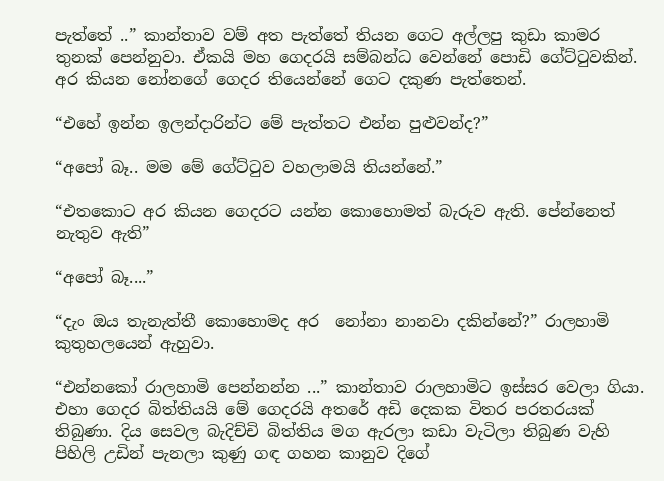පැත්තේ ..” කාන්තාව වම් අත පැත්තේ තියන ගෙට අල්ලපු කුඩා කාමර තුනක් පෙන්නුවා. ඒකයි මහ ගෙදරයි සම්බන්ධ වෙන්නේ පොඩි ගේට්ටුවකින්. අර කියන නෝනගේ ගෙදර ති‍යෙන්නේ ගෙට දකුණ පැත්තෙන්.

“එහේ ඉන්න ඉලන්දාරින්ට මේ පැත්තට එන්න පුළුවන්ද?”

“අපෝ බෑ.. මම මේ ගේට්ටුව වහලාමයි තියන්නේ.”

“එතකොට අර කියන ගෙදරට යන්න කොහොමත් බැරුව ඇති. පේන්නෙත් නැතුව ඇති”

“අපෝ බෑ....”

“දැං ඔය තැනැත්තී කොහොමද අර  නෝනා නානවා දකින්නේ?” රාලහාමි කුතුහලයෙන් ඇහුවා.

“එන්නකෝ රාලහාමි පෙන්නන්න ...” කාන්තාව රාලහාමිට ඉස්සර වෙලා ගියා. එහා ගෙදර බිත්තියයි මේ ගෙදරයි අතරේ අඩි දෙකක විතර පරතරයක් තිබුණා. දිය සෙවල බැදිච්චි බිත්තිය මග ඇරලා කඩා වැටිලා තිබුණ වැහි පිහිලි උඩින් පැනලා කුණු ගඳ ගහන කානුව දිගේ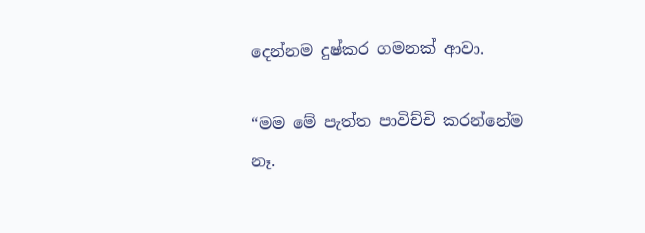දෙන්නම දුෂ්කර ගමනක් ආවා.

“මම මේ පැත්ත පාවිච්චි කරන්නේම නෑ.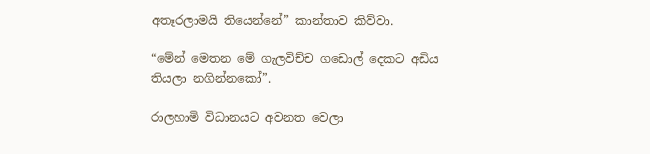අතෑරලාමයි තියෙන්නේ” කාන්තාව කිව්වා.

“මේන් මෙතන මේ ගැලවිච්ච ගඩොල් දෙකට අඩිය තියලා නගින්නකෝ”.

රාලහාමි විධානයට අවනත වෙලා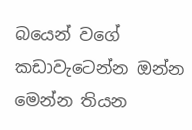බයෙන් වගේ කඩාවැටෙන්න ඔන්න මෙන්න තියන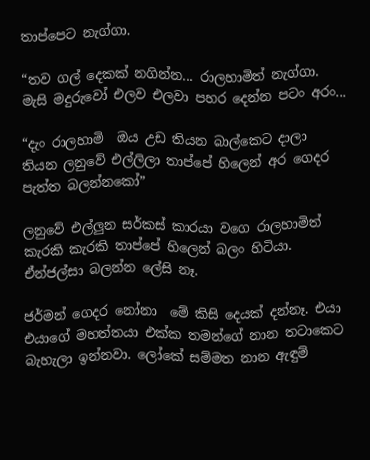තාප්පෙට නැග්ගා.

“තව ගල් දෙකක් නගින්න... රාලහාමිත් නැග්ගා. මැසි මදුරුවෝ එලව එලවා පහර දෙන්න පටං අරං...

“දැං රාලහාමි  ඔය උඩ තියන බාල්කෙට දාලා තියන ලනුවේ එල්ලිලා තාප්පේ හිලෙන් අර ගෙදර පැත්ත බලන්නකෝ”

ලනුවේ එල්ලුන සර්කස් කාරයා වගෙ රාලහාමිත් කැරකි කැරකි තාප්පේ හි‍ලෙන් බලං හිටියා. ඒන්ජල්සා බලන්න ලේසි නෑ.

ජර්මන් ගෙදර නෝනා  මේ කිසි දෙයක් දන්නෑ. එයා එයාගේ මහත්තයා එක්ක තමන්ගේ නාන තටාකෙට බැහැලා ඉන්නවා. ලෝකේ සම්මත නාන ඇඳුම්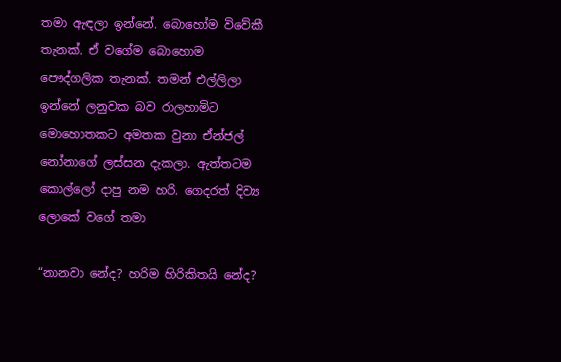තමා ඇඳලා ඉන්නේ. බොහෝම විවේකී තැනක්. ඒ වගේම බොහොම පෞද්ගලික තැනක්. තමන් එල්ලිලා ඉන්නේ ලනුවක බව රාලහාමිට මො‍හොතකට අමතක වුනා ඒන්ජල් නෝනාගේ ලස්සන දැකලා. ඇත්තටම කොල්ලෝ දාපු නම හරි. ගෙදරත් දිව්‍ය ලොකේ වගේ තමා

“නානවා නේද? හරිම හිරි‍කිතයි නේද?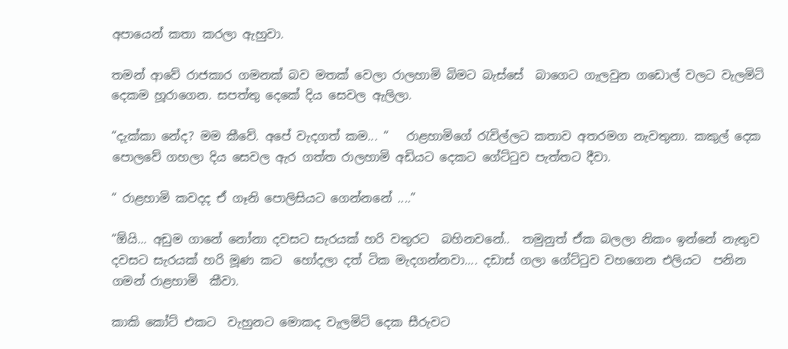අපායෙන් කතා කරලා ඇහුවා.

තමන් ආවේ රාජකාර ගමනක් බව මතක් වෙලා රාලහාමි බිමට බැස්සේ  බාගෙට ගැලවුන ග‍‍‍ඩොල් වලට වැලමිටි දෙකම හූරාගෙන. සපත්තු දෙකේ දිය සෙවල ඇලිලා.

“දැක්කා නේද? මම කීවේ. අපේ වැදගත් කම... “   රාළහාමිගේ රැවිල්ලට කතාව අතරමග නැවතුනා. කකුල්‍ දෙක පොලවේ ගහලා දිය සෙවල ඇර ගත්ත රාලහාමි අඩියට දෙකට ගේට්ටුව පැත්තට දීවා.

“ රාළහාමි කවදද ඒ ගෑනි පොලිසියට ගෙන්නනේ ....”

“ඕයි... අඩුම ගානේ නෝනා දවසට සැරයක් හරි වතුරට  බහිනවනේ..  තමුනුත් ඒක බලලා නිකං ඉන්නේ නැතුව දවසට සැරයක් හරි මූණ කට  හෝදලා දත් ටික මැදගන්නවා.... දඩාස් ගලා ගේට්ටුව වහගෙන එලියට  පනින ගමන් රාළහාමි  කීවා.

කාකි කෝට් එකට  වැහුනට මොකද වැලමිටි දෙක සීරුවට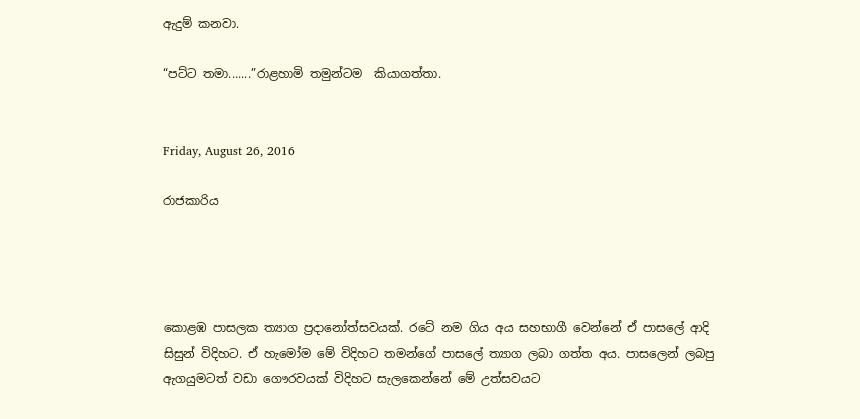ඇදුම් කනවා.

“පට්ට තමා.......”රාළහාමි තමුන්ටම  කියාගත්තා.


Friday, August 26, 2016

රාජකාරි‍ය




කොළඹ පාසලක ත්‍යාග ප්‍රදානෝත්සවයක්. රටේ නම ගිය අය සහභාගී වෙන්නේ ඒ පාසලේ ආදි සිසුන් විදිහට. ඒ හැමෝම මේ විදිහට තමන්ගේ පාසලේ ත්‍යාග ලබා ගත්ත අය. පාසලෙන් ලබපු ඇගයුමටත් වඩා ගෞරවයක් විදිහට සැලකෙන්නේ මේ උත්සවයට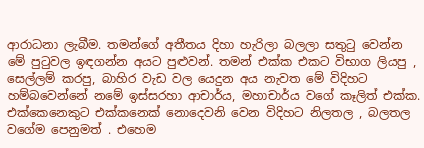ආරාධනා ලැබීම. තමන්ගේ අතීතය දිහා හැරිලා බලලා සතුටු වෙන්න මේ පුටුවල ඉඳගන්න අයට පුළුවන්. තමන් එක්ක එකට විභාග ලියපු , සෙල්ලම් කරපු, බාහිර වැඩ වල යෙදුන අය නැවත මේ විදිහට හම්බවෙන්නේ නමේ ඉස්සරහා ආචාර්ය, මහාචාර්ය වගේ කෑලිත් එක්ක. එක්‍කෙනෙකුට එක්කනෙක් නොදෙ‍වනි වෙන විදිහට නිලතල , බලතල වගේම පෙනුමත් . එහෙම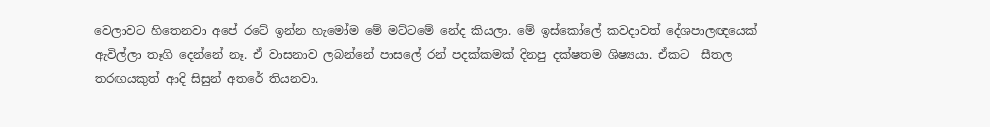වෙලාවට හිතෙනවා අපේ රටේ ඉන්න හැමෝම මේ මට්ටමේ ‍නේද කියලා. මේ ඉස්කෝලේ කවදාවත් දේශපාලඥයෙක් ඇවිල්ලා තෑගි දෙන්නේ නෑ. ඒ වාසනාව ලබන්නේ පාසලේ රන් පදක්කමක් දිනපු දක්ෂතම ශිෂ්‍යයා. ඒකට  සීතල තරඟයකුත් ආදි සිසුන් අතරේ තියනවා.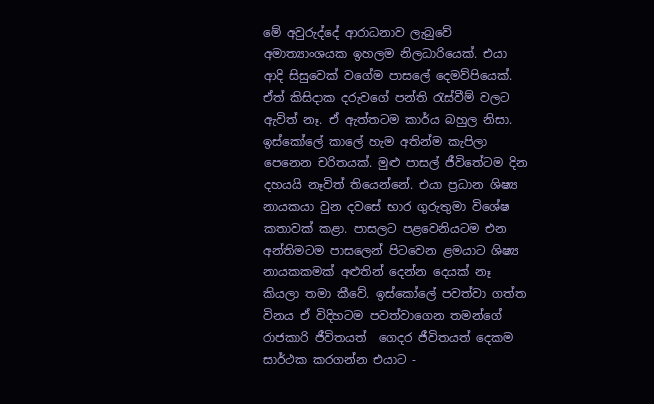මේ අවුරුද්දේ ආරාධනාව ලැබුවේ අමාත්‍යාංශයක ඉහලම නිලධාරියෙක්. එයා ආදි සිසුවෙක් වගේම පාසලේ දෙමව්පියෙක්. ඒත් කිසිදාක දරුවගේ පන්ති රැස්වීම් වලට ඇවිත් නෑ. ඒ ඇත්තටම කාර්ය බහුල නිසා. ඉස්කෝලේ කාලේ හැම අතින්ම කැපිලා පෙනෙන චරිතයක්. මුළු පාසල් ජීවිතේටම දින දහයයි නෑවිත් තියෙන්නේ. එයා ප්‍රධාන ශිෂ්‍ය නායකයා වුන දවසේ භාර ගුරුතුමා විශේෂ කතාවක් කළා. පාසලට පළවෙනියටම එන අන්තිමටම පාසලෙන් පිටවෙන ළමයාට ශිෂ්‍ය නායකකමක් අළුතින් දෙන්න දෙයක් නෑ කියලා තමා කීවේ. ඉස්කෝලේ පවත්වා ගත්ත විනය ඒ විදිහටම පවත්වාගෙන තමන්ගේ රාජකාරි ජීවිතයත්  ගෙදර ජීවිතයත් දෙකම  සාර්ථක කරගන්න එයාට -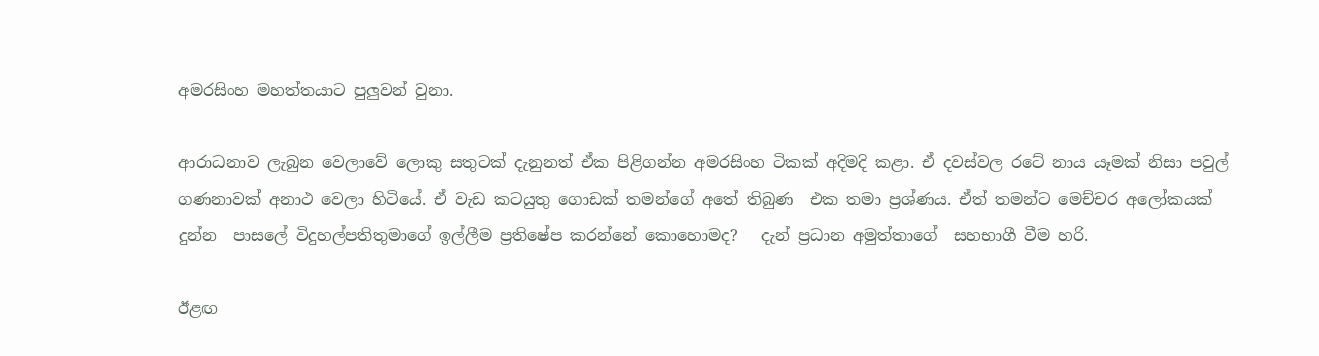අමරසිංහ මහත්තයාට පුලුවන් වුනා.

ආරාධනාව ලැබුන වෙලාවේ ලොකු සතුටක් දැනුනත් ඒක පිළිගන්න අමරසිංහ ටිකක් අදිමදි කළා. ඒ දවස්වල රටේ නාය යෑමක් නිසා පවුල් ගණනාවක් අනාථ වෙලා හිටියේ. ඒ වැඩ කටයුතු ගොඩක් තමන්ගේ අතේ තිබුණ  එක තමා ප්‍රශ්ණය. ඒත් තමන්ට මෙච්චර අලෝකයක් දුන්න  පාසලේ විදුහල්පතිතුමාගේ ඉල්ලීම ප්‍රතිෂේප කරන්නේ කොහොමද?   දැන් ප්‍රධාන අමුත්තාගේ  සහභාගී වීම හරි.

ඊළඟ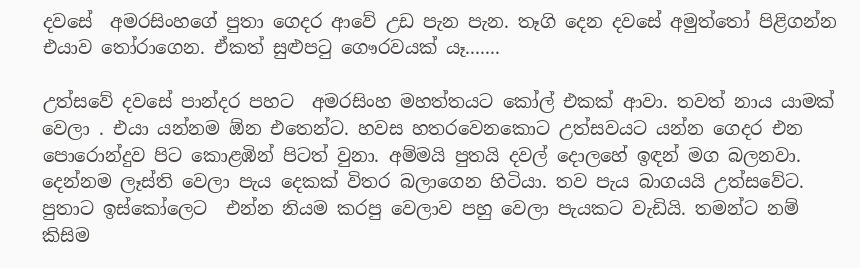දවසේ  අමරසිංහගේ පුතා ගෙදර ආවේ උඩ පැන පැන. තෑගි‍ දෙන දවසේ අමුත්තෝ පිළිගන්න එයාව තෝරාගෙන. ඒකත් සුළුපටු ගෞරවයක් යෑ.......

උත්සවේ දවසේ පාන්දර පහට  අමරසිංහ මහත්තයට කෝල් එකක් ආවා. තවත් නාය යාමක් වෙලා . එයා යන්නම ඕන එතෙන්ට. හවස හතරවෙනකොට උත්සවයට යන්න ගෙදර එන පොරොන්දුව පිට කොළඹින් පිටත් වුනා. අම්මයි පුතයි දවල් දොලහේ ඉඳන් මග බලනවා. දෙන්නම ලෑස්ති වෙලා පැය දෙකක් විතර බලාගෙන හිටියා. තව පැය බාගයයි උත්සවේට. පුතාට ඉස්කෝලෙට  එන්න නියම කරපු වෙලාව පහු වෙලා පැයකට වැඩියි. තමන්ට නම් කිසිම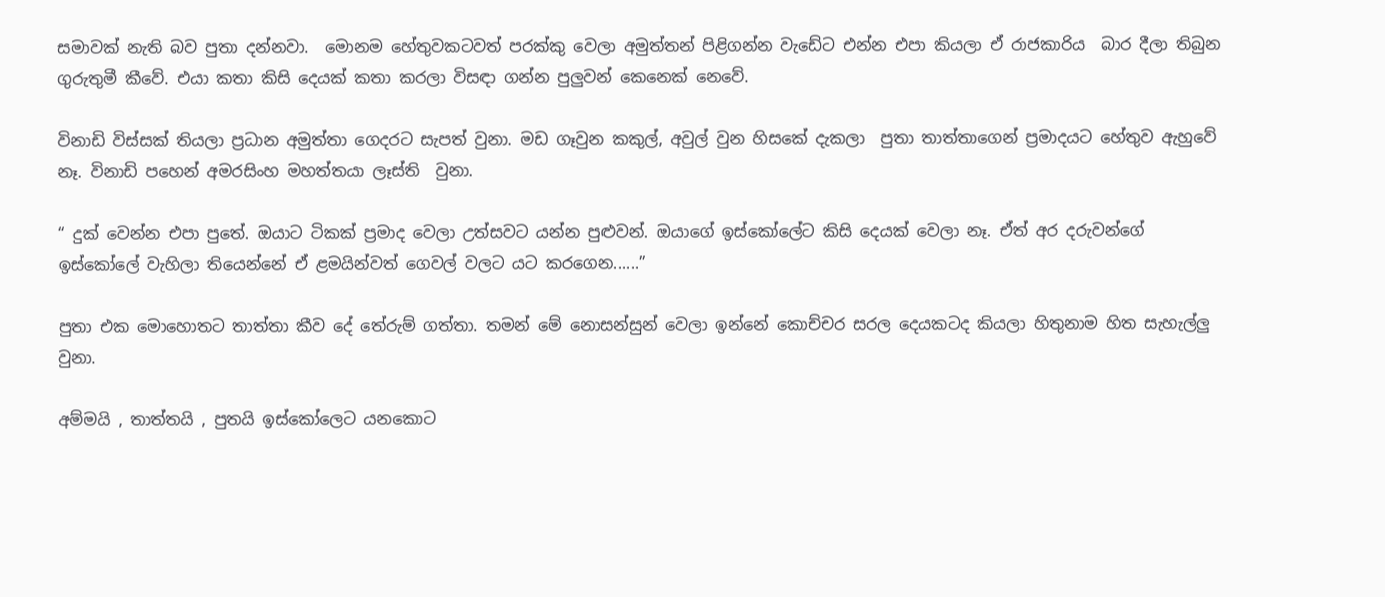සමාවක් නැති බව පුතා දන්නවා.  මොනම හේතුවකටවත් පරක්කු වෙලා අමුත්තන් පිළිගන්න වැඩේට එන්න එපා කියලා ඒ රාජකාරිය  බාර දීලා තිබුන ගුරුතුමී කීවේ. එයා කතා කිසි දෙයක් කතා කරලා විසඳා ගන්න පුලුවන් කෙනෙක් නෙවේ.

විනාඩි විස්සක් තියලා ප්‍රධාන අමුත්තා ගෙදරට සැපත් වුනා. මඩ ගෑවුන කකුල්, අවුල් වුන හිසකේ දැකලා  පුතා තාත්තාගෙන් ප්‍රමාදයට හේතුව ඇහුවේ නෑ. විනාඩි පහෙන් අමරසිංහ මහත්තයා ලෑස්ති  වුනා.

“ දුක් වෙන්න එපා පුතේ. ඔයාට ටිකක් ප්‍රමාද‍ වෙලා උත්සවට යන්න පුළුවන්. ඔයාගේ ඉස්කෝලේට කිසි දෙයක් වෙලා නෑ. ඒත් අර දරුවන්ගේ ඉස්කෝලේ වැහිලා තියෙන්නේ ඒ ළමයින්වත් ගෙවල් වලට යට කරගෙන......”

පුතා එක මොහොතට තාත්තා කීව දේ තේරුම් ගත්තා. තමන් මේ නොසන්සුන් වෙලා ඉන්නේ කොච්චර සරල දෙයකටද කියලා හිතුනාම හිත සැහැල්ලු වුනා.

අම්මයි , තාත්තයි , පුතයි ඉස්කෝලෙට යනකොට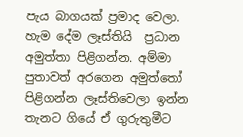පැය බාගයක් ප්‍රමාද වෙලා. හැම දේම ලෑස්තියි  ප්‍රධාන අමුත්තා පිළිගන්න. අම්මා පුතාවත් අරගෙන අමුත්තෝ පිළිගන්න ලෑස්තිවෙලා ඉන්න තැනට ගියේ ඒ ගුරුතුමීට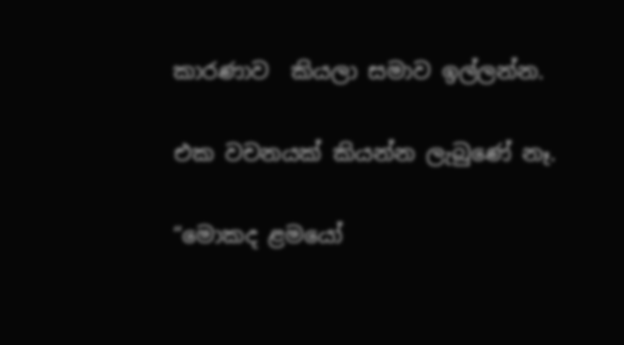කාරණාව  කියලා සමාව ඉල්ලන්න.

එක වචනයක් කියන්න ලැබුණේ නෑ.

“මොකද ළමයෝ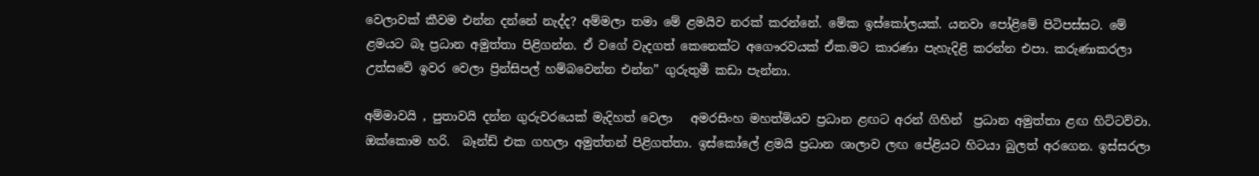වෙලාවක් කීවම එන්න දන්නේ නැද්ද? අම්මලා තමා මේ ළමයිව නරක් කරන්නේ. මේක ඉස්කෝලයක්. යනවා පෝළිමේ පිටිපස්සට. මේ ළමයට බෑ ප්‍රධාන අමුත්තා පිළිගන්න. ඒ වගේ වැදගත් කෙනෙක්ට අගෞරවයක් ඒක.මට කාරණා පැහැදිළි කරන්න එපා. කරුණාකරලා උත්සවේ ඉවර වෙලා ප්‍රින්සිපල් හම්බවෙන්න එන්න” ගුරුතුමී කඩා පැන්නා.

අම්මාවයි , පුතාවයි දන්න ගුරුවරයෙක් මැදිහත් වෙලා   ‍අමරසිංහ මහත්මියව ප්‍රධාන ළඟට අරන් ගිහින්  ප්‍රධාන අමුත්තා ළඟ හිට්ටව්වා. ඔක්කොම හරි.  බෑන්ඩ් එක ගහලා අමුත්තන් පිළිගත්තා. ඉස්කෝලේ ළමයි ප්‍රධාන ශාලාව ලඟ පේළියට හිටයා බුලත් අරගෙන. ඉස්සරලා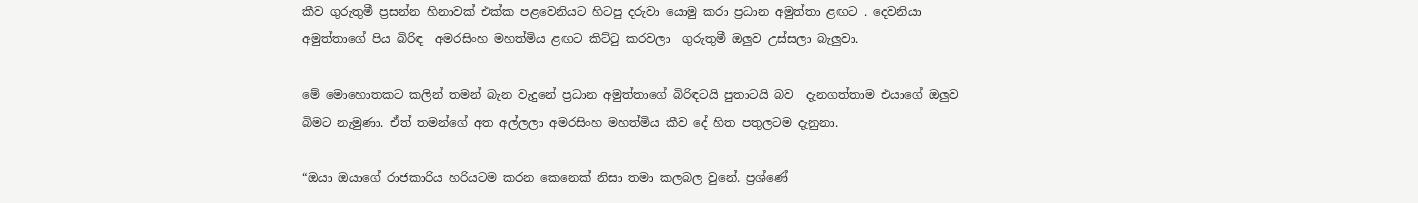කීව ගුරුතුමී ප්‍රසන්න හිනාවක් එක්ක පළවෙනියට හිටපු දරුවා ‍යොමු කරා ප්‍රධාන අමුත්තා ළඟට . දෙවනියා අමුත්තාගේ පිය බිරිඳ ‍ අමරසිංහ මහත්මිය ළඟට කිට්ටු කරවලා  ගුරුතුමී ඔලුව උස්සලා බැලුවා.

මේ මොහොතකට කලින් තමන් බැන වැදුනේ ප්‍රධාන අමුත්තාගේ බිරිඳටයි පුතාටයි බව  දැනගත්තාම එයාගේ ඔලුව බිමට නැමුණා. ඒත් තමන්ගේ අත අල්ලලා අමරසිංහ මහත්මිය කීව දේ හිත පතුලටම දැනුනා.

“ඔයා ඔයාගේ රාජකාරිය හරියටම කරන කෙනෙක් නිසා තමා කලබල වුනේ. ප්‍රශ්ණේ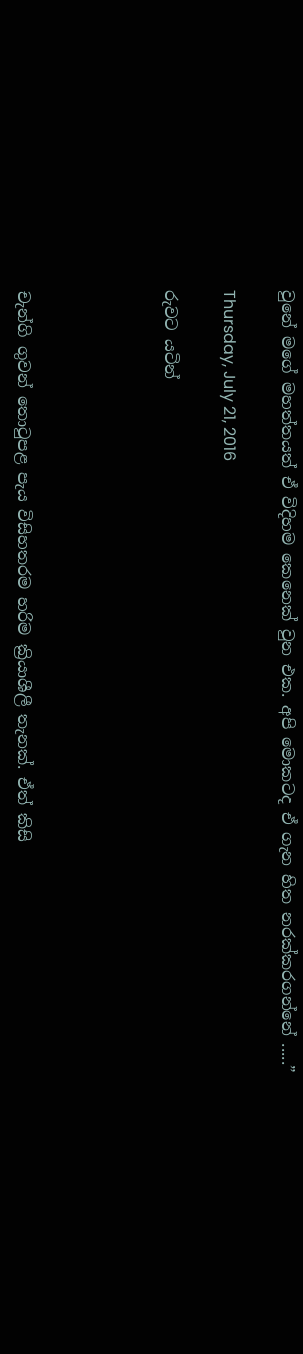වුනේ මගේ මහත්තයත් ඒ විදිහම කෙනෙක් වුන එක. අපි මොකටද ඒ ගැන හිත නරක්කරගන්නේ .....”

Thursday, July 21, 2016

රුවට යටින්




චැන්ගි ගුවන් තොටුපළ පැය විසිහතරම හරිම ක්‍රියාශීලී තැනක්. ඒත් කිසි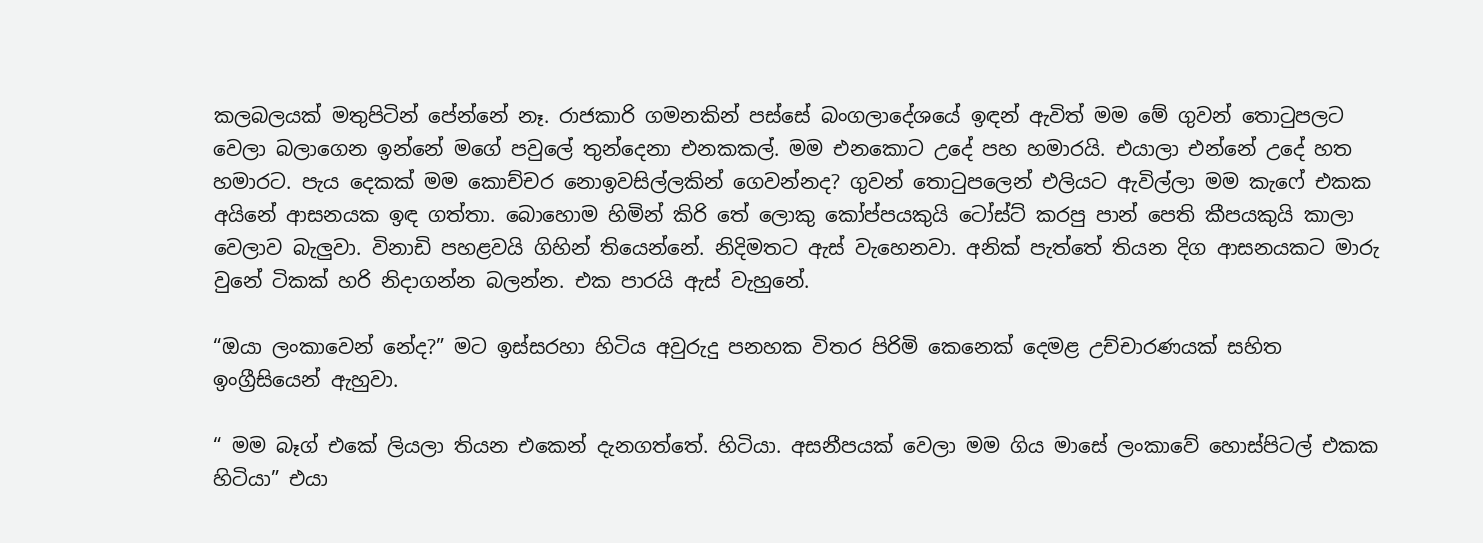කලබලයක් මතුපිටින් පේන්නේ නෑ. රාජකාරි ගමනකින් පස්සේ බංගලාදේශයේ ඉඳන් ඇවිත් මම මේ ගුවන් තොටුපලට වෙලා බලාගෙන ඉන්නේ මගේ පවුලේ තුන්දෙනා එනකකල්. මම එනකොට උදේ පහ හමාරයි. එයාලා එන්නේ උදේ හත හමාරට. පැය දෙකක් මම කොච්චර නොඉවසිල්ලකින් ගෙවන්නද? ගුවන් තොටුපලෙන් එලියට ඇවිල්ලා මම කැෆේ එකක අයිනේ ආසනයක ඉඳ ගත්තා. බොහොම හිමින් කිරි තේ ලොකු කෝප්පයකුයි ටෝස්‍ට් කරපු පාන් පෙති කීපයකුයි කාලා වෙලාව බැලුවා. විනාඩි පහළවයි ගිහින් තියෙන්නේ. නිදිමතට ඇස් වැහෙනවා. අනික් පැත්තේ තියන දිග ආසනයකට මාරු වුනේ ටිකක් හරි නිදාගන්න බලන්න. එක පාරයි ඇස් වැහුනේ.

“ඔයා ලංකාවෙන් නේද?” මට ඉස්සරහා හිටිය අවුරුදු පනහක විතර පිරිමි කෙනෙක් දෙමළ උච්චාරණයක් සහිත ඉංග්‍රීසියෙන් ඇහුවා.

“ මම බෑග් එකේ ලියලා තියන එකෙන් දැනගත්තේ. හිටියා. අසනීපයක් වෙලා මම ගිය මාසේ ලංකාවේ හොස්පිටල් එකක හිටියා” එයා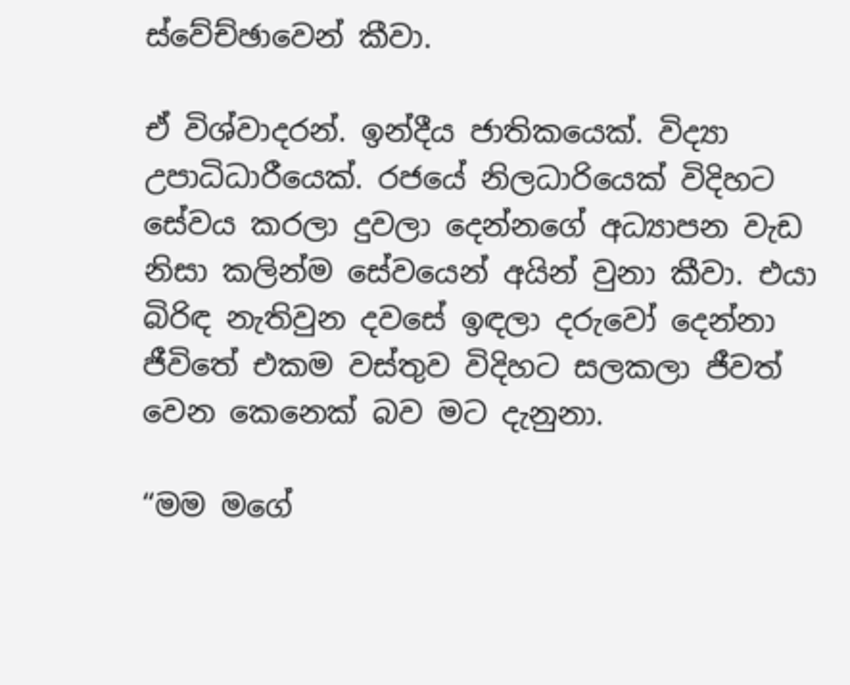ස්වේච්ඡාවෙන් කීවා.

ඒ විශ්වාදරන්. ඉන්දීය ජාතිකයෙක්. විද්‍යා උපාධිධාරීයෙක්. රජයේ නිලධාරියෙක් විදිහට සේවය කරලා දුවලා දෙන්නගේ අධ්‍යාපන වැඩ නිසා කලින්ම සේවයෙන් අයින් වුනා කීවා. එයා බිරිඳ නැතිවුන දවසේ ඉඳලා දරුවෝ දෙන්නා ජීවිතේ එකම වස්තුව විදිහට සලකලා ජීවත් වෙන කෙනෙක් බව මට දැනුනා.

“මම මගේ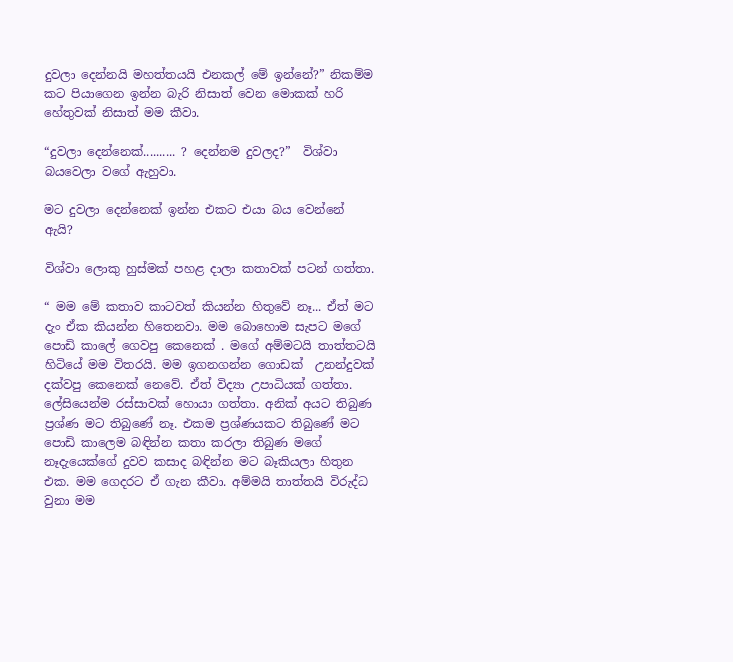දුවලා දෙන්නයි මහත්තයයි එනකල් මේ ඉන්නේ?” නිකම්ම කට පියාගෙන ඉන්න බැරි නිසාත් වෙන මොකක් හරි හේතුවක් නිසාත් මම කීවා.

“දුවලා දෙන්නෙක්.......... ? දෙන්නම දුවලද?”  විශ්වා බයවෙලා වගේ ඇහුවා.

මට දුවලා දෙන්නෙක් ඉන්න එකට එයා බය වෙන්නේ ඇයි?

විශ්වා ලොකු හුස්මක් පහළ දාලා කතාවක් පටන් ගත්තා.

“ මම මේ කතාව කාටවත් කියන්න හිතුවේ නෑ... ඒත් මට දැං ඒක කියන්න හිතෙනවා. මම බොහොම සැපට මගේ පොඩි කාලේ ගෙවපු කෙනෙක් . මගේ අම්මටයි තාත්තටයි හිටියේ මම විතරයි. මම ඉගනගන්න ගොඩක්  උනන්දුවක් දක්වපු කෙනෙක් නෙවේ. ඒත් ‍විද්‍යා උපාධියක් ගත්තා. ලේසියෙන්ම රස්සාවක් හොයා ගත්තා. අනික් අයට තිබුණ ප්‍රශ්ණ මට තිබුණේ නෑ. එකම ප්‍රශ්ණයකට තිබුණේ මට පොඩි කාලෙම බඳින්න කතා කරලා තිබුණ මගේ නෑදැයෙක්ගේ දුවව කසාද බඳින්න මට බෑකියලා හිතුන එක. මම ගෙදරට ඒ ගැන කීවා. අම්මයි තාත්තයි විරුද්ධ වුනා මම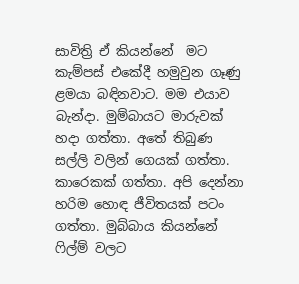සාවිත්‍රි ඒ ‍කියන්නේ  මට කැම්පස් එකේදී හමුවුන ගෑණු ළමයා බඳිනවාට. මම එයාව බැන්දා. මුම්බායට මාරුවක් හදා ගත්තා. අතේ තිබුණ සල්ලි වලින් ගෙයක් ගත්තා. කාරෙකක් ගත්තා. අපි දෙන්නා හරිම හොඳ ජීවිතයක් පටං ගත්තා. මුබ්බාය කියන්නේ ෆිල්ම් වලට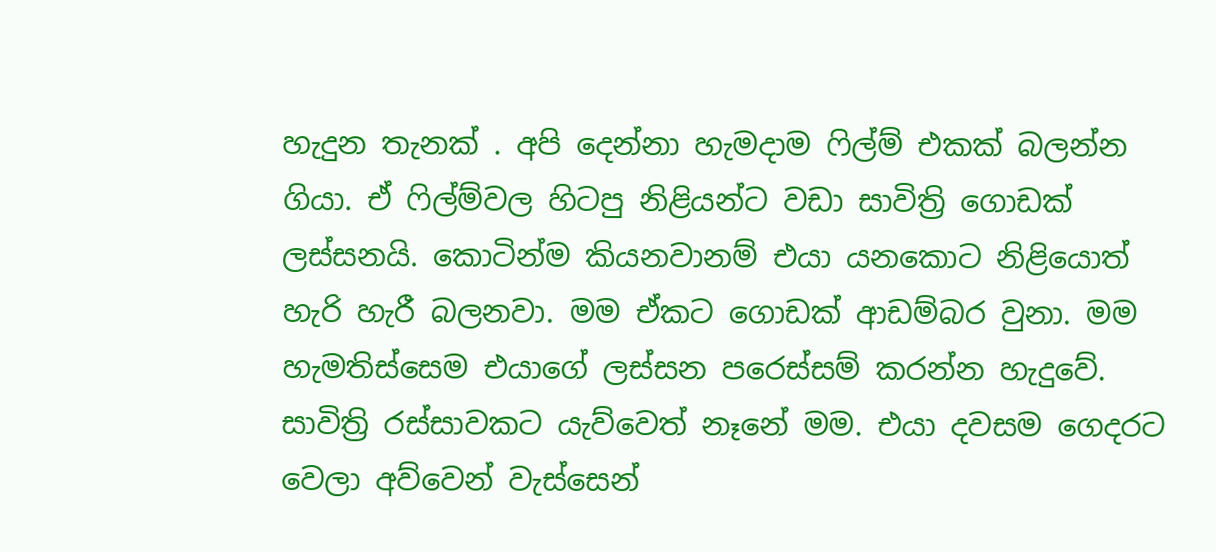හැදුන තැනක් . අපි දෙන්නා හැමදාම ෆිල්ම් එකක් බලන්න ගියා. ඒ ෆිල්ම්වල හිටපු නිළියන්ට වඩා සාවිත්‍රි ගොඩක් ලස්සනයි. කොටින්ම කියනවානම් එයා යනකොට නිළියොත් හැරි හැරී බලනවා. මම ඒකට ගොඩක් ආඩම්බර වුනා. මම හැමතිස්සෙම එයාගේ ලස්සන පරෙස්සම් කරන්න හැදුවේ. සාවිත්‍රි රස්සාවකට යැව්වෙත් නෑනේ මම. එයා දවසම ගෙදරට වෙලා අව්වෙන් වැස්සෙන්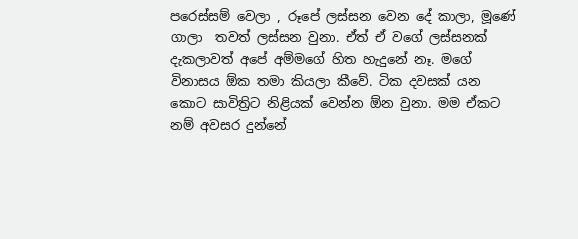පරෙස්සම් වෙලා , රූපේ ලස්සන වෙන දේ කාලා, මූණේ ගාලා  තවත් ලස්සන ‍වුනා. ඒත් ඒ වගේ ලස්සනක් දැකලාවත් අපේ අම්මගේ හිත හැදුනේ නෑ. මගේ විනාසය ඕක තමා කියලා කීවේ. ටික දවසක් යන කොට සාවිත්‍රිට නිළියක් වෙන්න ඕන වුනා. මම ඒකට නම් අවසර දුන්නේ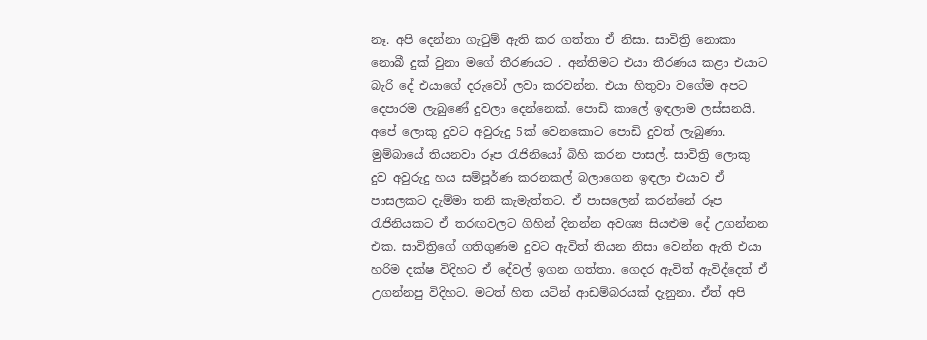නෑ. අපි දෙන්නා ගැටුම් ඇති කර ගත්තා ඒ නිසා. සාවිත්‍රි නොකා නොබී දුක් වුනා මගේ තීරණයට . අන්තිමට එයා තීරණය කළා එයාට බැරි දේ එයාගේ දරුවෝ ලවා කරවන්න. එයා හිතුවා වගේම අපට දෙපාරම ලැබුණේ දුවලා දෙන්නෙක්. පොඩි කාලේ ඉඳලාම ලස්සනයි. අපේ ලොකු දුවට අවුරුදු 5ක් වෙනකොට පොඩි දුවත් ලැබුණා. මුම්බායේ තියනවා රූප රැජිනියෝ බිහි කරන පාසල්. සාවිත්‍රි ලොකු දුව අවුරුදු හය සම්පූර්ණ කරනකල් බලාගෙන ඉඳලා එයාව ඒ පාසලකට දැම්මා තනි කැමැත්තට. ඒ පා‍සලෙන් කරන්නේ රූප රැජිනියකට ඒ තරඟවලට ගිහින් දිනන්න අවශ්‍ය සියළුම දේ උගන්නන එක. සාවිත්‍රිගේ ගතිගුණම දුවට ඇවිත් තියන නිසා වෙන්න ඇති එයා හරිම දක්ෂ විදිහට ඒ දේවල් ඉගන ගත්තා. ගෙදර ඇවිත් ඇවිද්දෙත් ඒ උගන්නපු විදිහට. මටත් හිත යටින් ආඩම්බරයක් දැනුනා. ඒත් අපි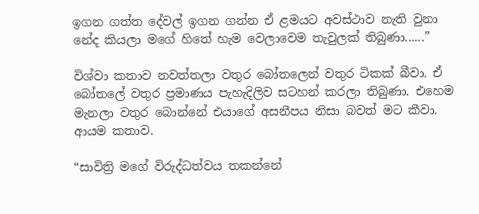ඉගන ගත්ත දේවල් ඉගන ගන්න ඒ ළමයට අවස්ථාව නැති වුනා නේද කියලා මගේ හිතේ හැම වෙලාවෙම තැවුලක් තිබුණා......”

විශ්වා කතාව නවත්තලා වතුර බෝතලෙන් වතුර ටිකක් බීවා. ඒ බෝතලේ වතුර ප්‍රමාණය පැහැදිලිව සටහන් කරලා තිබුණා. එහෙම මැනලා වතුර බොන්නේ එයාගේ අසනීපය නිසා බවත් මට කීවා. ආයම කතාව.

“සාවිත්‍රි මගේ විරුද්ධත්වය තකන්නේ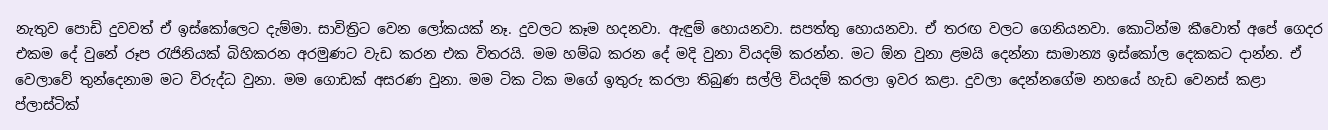නැතුව පොඩි දුවවත් ඒ ඉස්කෝලෙට දැම්මා. සාවිත්‍රිට වෙන ලෝකයක් නෑ. දුවලට කෑම හදනවා. ඇඳුම් හොයනවා. සපත්තු හොයනවා. ඒ තරඟ වලට ගෙනියනවා. කොටින්ම කීවොත් අපේ ගෙදර එකම දේ වුනේ රූප රැජිනියක් බිහිකරන අරමුණට වැඩ කරන එක විතරයි. මම හම්බ කරන දේ මදි වුනා වියදම් කරන්න. මට ඕන වුනා ළමයි දෙන්නා සාමාන්‍ය ඉස්කෝල දෙකකට දාන්න. ඒ වෙලාවේ තුන්දෙනාම මට විරුද්ධ වුනා. මම ගොඩක් අසරණ වුනා. මම ටික ටික මගේ ඉතුරු කරලා තිබුණ සල්ලි වියදම් කරලා ඉවර කළා. දුවලා දෙන්නගේම නහයේ හැඩ වෙනස් කළා ප්ලාස්ටික්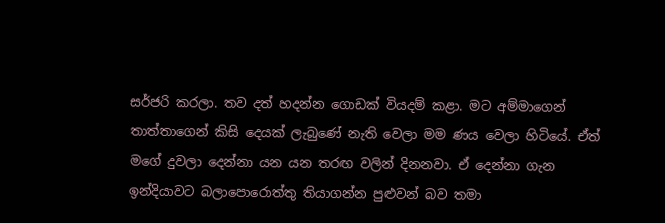සර්ජරි කරලා. තව දත් හදන්න ගොඩක් වියදම් කළා. මට අම්මාගෙන් තාත්තාගෙන් කිසි දෙයක් ලැබුණේ නැති වෙලා මම ණය වෙලා හිටියේ. ඒත් මගේ දුවලා දෙන්නා යන යන තරඟ වලින් දිනනවා. ඒ දෙන්නා ගැන ඉන්දියාවට බලාපොරොත්තු තියාගන්න පුළුවන් බව තමා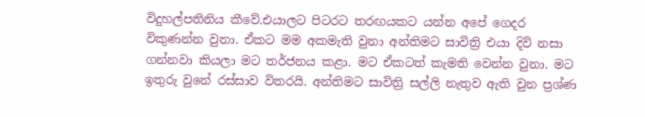විදුහල්පතිනිය කීවේ.එයාලට පිටරට තරඟයකට යන්න අපේ ගෙදර විකුණන්න වුනා. ඒකට මම අකමැති ‍වුනා අන්තිමට සාවිත්‍රි එයා දිවි නසා ගන්නවා කියලා මට තර්ජනය කළා. මට ඒකටත් කැමති වෙන්න වුනා. මට ඉතුරු වුනේ රස්සාව විතරයි. අන්තිමට සාවිත්‍රි සල්ලි නැතුව ඇති වුන ප්‍රශ්ණ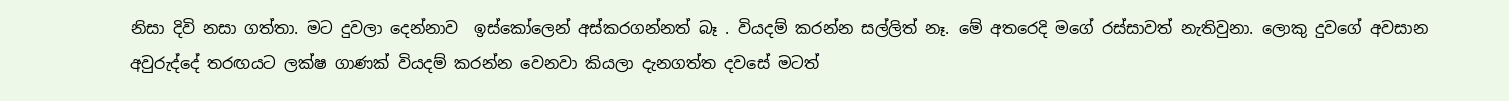නිසා දිවි නසා ගත්තා. මට දුවලා දෙන්නාව  ඉස්කෝලෙන් අස්කරගන්නත් බෑ . වියදම් කරන්න සල්ලිත් නෑ. මේ අතරෙදි මගේ රස්සාවත් නැතිවුනා. ලොකු දුවගේ අවසාන අවුරුද්දේ තරඟයට ලක්ෂ ගාණක් වියදම් කරන්න වෙනවා කියලා දැනගත්ත දවසේ මටත්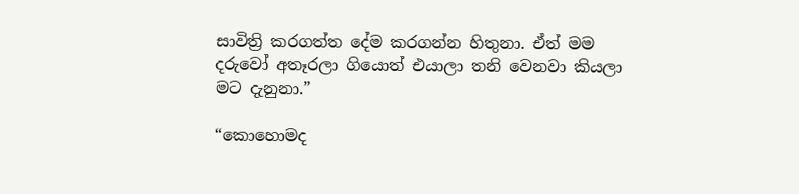සාවිත්‍රි කරගත්ත දේම කරගන්න හිතුනා. ඒත් මම දරුවෝ අතෑරලා ගියොත් එයාලා තනි වෙනවා කියලා මට දැනුනා.”

“කොහොමද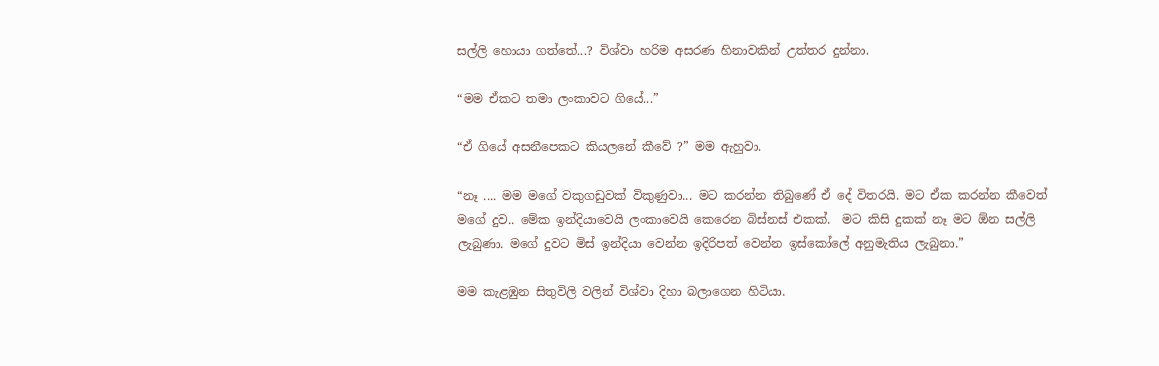සල්ලි හොයා ගත්තේ...? විශ්වා හරිම අසරණ හිනාවකින් උත්තර දුන්නා.

“මම ඒකට තමා ලංකාවට ගියේ...”

“ඒ ගියේ අසනීපෙකට කියලනේ කී‍වේ ?” මම ඇහුවා.

“නෑ .... මම මගේ වකුගඩුවක් විකුණුවා... මට කරන්න තිබුණේ ඒ දේ විතරයි. මට ඒක කරන්‍න කීවෙත් මගේ දුව.. මේක ඉන්දියාවෙයි ලංකාවෙයි කෙරෙන බිස්නස් එකක්.  මට කිසි දුකක් නෑ මට ඕන සල්ලි ලැබුණා. මගේ දුවට මිස් ඉන්දියා වෙන්න ඉදිරිපත් වෙන්න ඉස්කෝලේ අනුමැතිය ලැබුනා.”

මම කැළඹුන සිතුවිලි වලින් විශ්වා දිහා බලාගෙන හිටියා.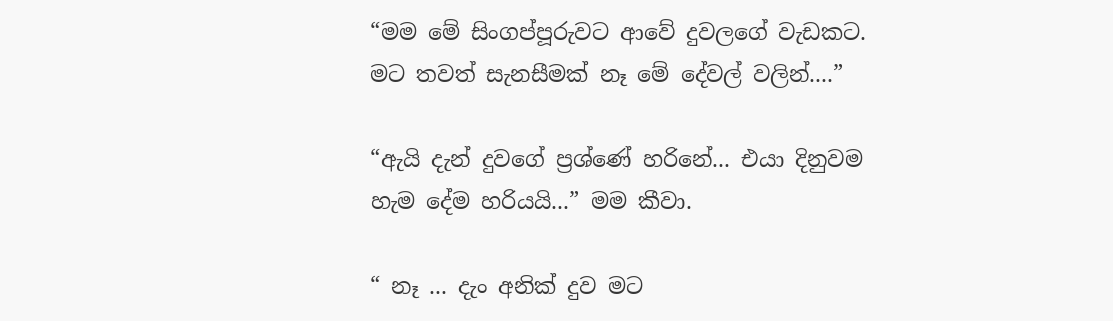“මම මේ සිංගප්පූරුවට ආවේ දුවලගේ වැඩකට. මට තවත් සැනසීමක් නෑ ‍මේ දේවල් වලින්....”

“ඇයි දැන් දුවගේ ප්‍රශ්ණේ හරිනේ... එයා දිනුවම හැම දේම හරියයි...” මම කීවා.

“ නෑ ... දැං අනික් දුව මට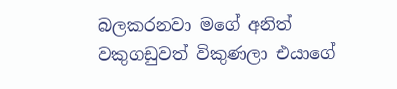බලකරනවා මගේ අනිත් වකුගඩුවත් විකුණලා එයාගේ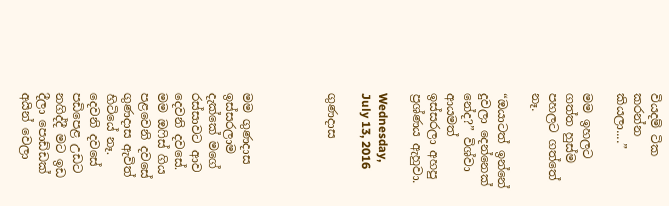වියදම් ටික කරන්න කියලා....”

මම ඉහලට ගත්ත හුස්ම පහලට ගත්තේ නෑ.

“ඔයාටත් ඉන්නේ දුවලා දෙන්නෙක් නේද?” විශ්වා ආයමත් ඉස්සරලා අහපු ප්‍රශ්ණය ඇහුවා.

Wednesday, July 13, 2016

ගුණදාස




මම ගුණදාස ඉස්සරලාම දැක්කේ මගේ රස්සාවට ආව දෙවනි දවසේ. මම ඔෆිස් ගිය පළවෙනි දවසේ ගුණදාස ඇවිත් හිටියේ නෑ. දෙවනි දවසේ පඩිපෙළ උඩට නගිද්දී මට ඉඩ දීලා පොඩ්ඩක් අයින් වෙලා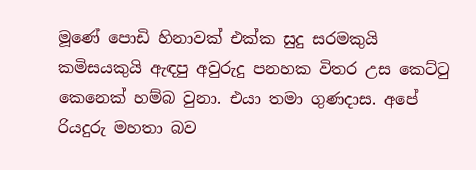මූණේ පොඩි හිනාවක් එක්ක සුදු සරමකුයි කමිසයකුයි ඇඳපු අවුරුදු පනහක විතර උස කෙට්ටු කෙනෙක් හම්බ වුනා. එයා තමා ගුණදාස. අපේ රියදුරු මහතා බව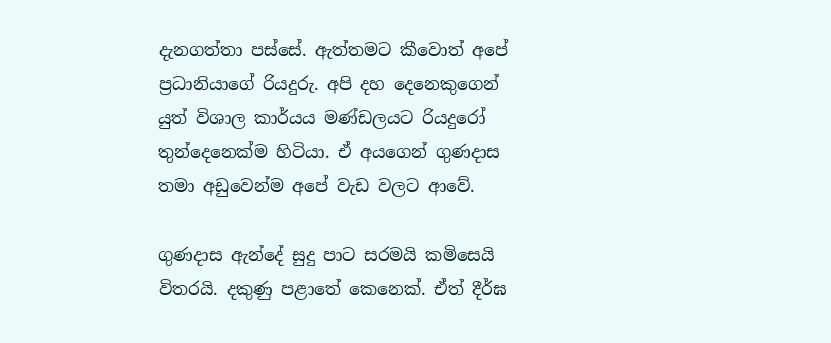දැනගත්තා පස්සේ. ඇත්තමට කීවොත් අපේ ප්‍රධානියාගේ රියදුරු. අපි දහ දෙනෙකුගෙන් යුත් විශාල කාර්යය මණ්ඩලයට රියදුරෝ තුන්දෙනෙක්ම හිටියා. ඒ අයගෙන් ගුණදාස තමා අඩුවෙන්ම අපේ වැඩ වලට ආවේ.

ගුණදාස ඇන්දේ සුදු පාට සරමයි කමිසෙයි විතරයි. දකුණු පළාතේ කෙනෙක්. ඒත් දීර්ඝ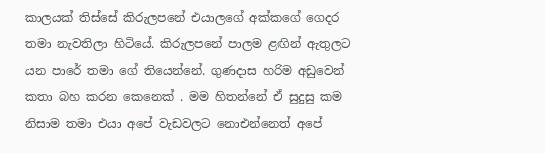කාලයක් තිස්සේ කිරුලපනේ එයාලගේ අක්කගේ ගෙදර තමා නැවතිලා හිටියේ. කිරුලපනේ පාලම ළඟින් ඇතුලට යන පාරේ තමා ගේ තියෙන්නේ. ගුණදාස හරිම අඩුවෙන් කතා බහ කරන කෙනෙක් . මම හිතන්නේ ඒ සුදුසු කම නිසාම තමා එයා අපේ වැඩවලට නොඑන්නෙත් අපේ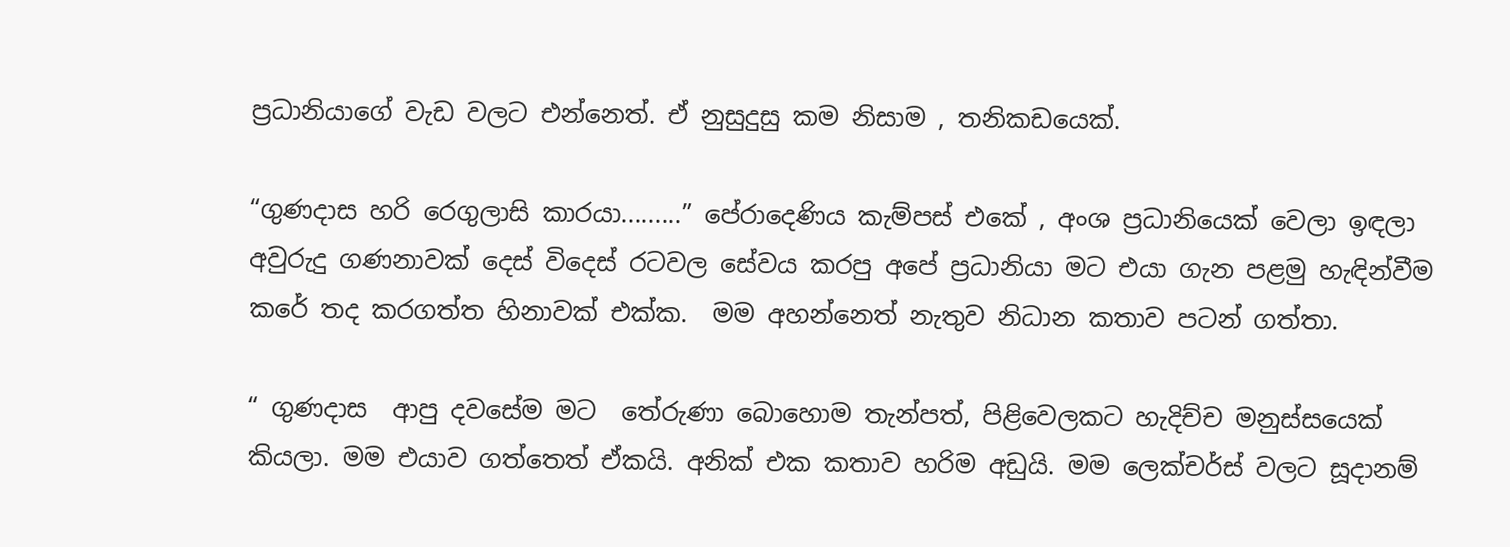ප්‍රධානියාගේ වැඩ වලට එන්නෙත්. ඒ නුසුදුසු කම නිසාම , තනිකඩයෙක්.

“ගුණදාස හරි රෙගුලාසි කාරයා.........” පේරාදෙණිය කැම්පස් එකේ , අංශ ප්‍රධානියෙක් වෙලා ඉඳලා අවුරුදු ගණනාවක් දෙස් විදෙස් රටවල සේවය කරපු අපේ ප්‍රධානියා මට එයා ගැන පළමු හැඳින්වීම කරේ තද කරගත්ත හිනාවක් එක්ක.  මම අහන්නෙත් නැතුව නිධාන කතාව පටන් ගත්තා.

“ ගුණදාස  ආපු දවසේම මට  තේරුණා‍ බොහොම තැන්පත්, පිළිවෙලකට හැදිච්ච මනුස්සයෙක් කියලා. මම එයාව ගත්තෙත් ඒකයි. අනික් එක කතාව හරිම අඩුයි. මම ලෙක්චර්ස් වලට සූදානම්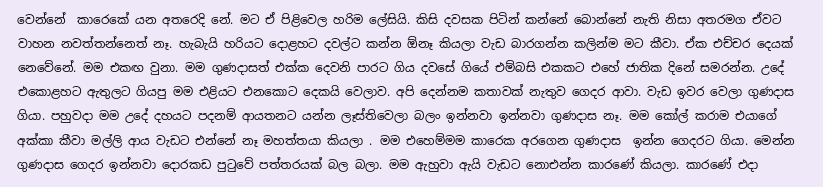වෙන්නේ  කාරෙකේ යන අතරෙදි නේ. මට ඒ පිළිවෙල හරිම ලේසියි. කිසි දවසක පිටින් කන්නේ බොන්නේ නැති නිසා අතරමග ඒවට වාහන නවත්තන්නෙත් නෑ. හැබැයි හරියට දොළහට දවල්ට කන්න ඕනෑ කියලා වැඩ බාරගන්න කලින්ම මට කීවා. ඒක එච්චර දෙයක් නෙවේනේ. මම එකඟ වුනා. මම ගුණදාසත් එක්ක දෙවනි පාරට ගිය දවසේ ගියේ එම්බසි එකකට එහේ ජාතික දිනේ සමරන්න. උදේ එකොළහට ඇතුලට ගියපු මම එළියට එනකොට දෙකයි වෙලාව. අපි දෙන්නම කතාවක් නැතුව ගෙදර ආවා. වැඩ ඉවර වෙලා ගුණදාස ගියා. පහුවදා මම උදේ දහයට පදනම් ආයතනට යන්න ලෑස්තිවෙලා බලං ඉන්නවා ඉන්නවා ගුණදාස නෑ. මම කෝල් කරාම එයාගේ අක්කා කීවා මල්ලි ආය වැඩට එන්නේ නෑ මහත්තයා කියලා . මම එහෙම්මම කාරෙක අරගෙන ගුණදාස  ඉන්න ගෙදරට ගියා. මෙන්න ගුණදාස ගෙදර ඉන්නවා දොරකඩ පුටුවේ පත්තරයක් බල බලා. මම ඇහුවා ඇයි වැඩට නොඑන්න කා‍රණේ කියලා. කාරණේ එදා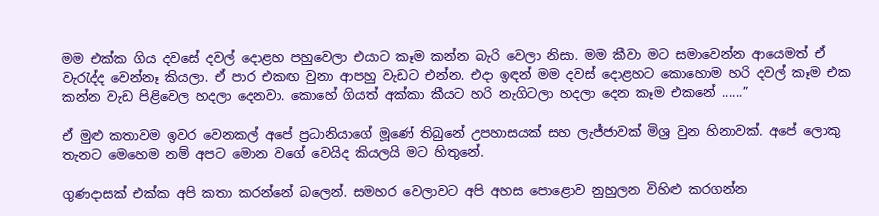මම එක්ක ගිය දවසේ දවල් දොළහ පහුවෙලා එයාට කෑම කන්න බැරි වෙලා නිසා. මම කීවා මට සමාවෙන්න ආයෙමත් ඒ වැරැද්ද වෙන්නෑ කියලා. ඒ පාර එකඟ වුනා ආපහු වැඩට එන්න. එදා ඉඳන් මම දවස් දොළහට කොහොම හරි දවල් කෑම එක කන්න වැඩ පිළිවෙල හදලා දෙනවා. කොහේ ගියත් අක්කා කීයට හරි නැගිටලා හදලා දෙන කෑම එකනේ ......”

ඒ මුළු කතාවම ඉවර වෙනකල් අපේ ප්‍රධානියාගේ මූණේ තිබුනේ උපහාසයක් සහ ලැජ්ජාවක් මිශ්‍ර වුන හිනාවක්. අපේ ලොකු තැනට මෙහෙම නම් අපට මොන වගේ වෙයිද කියලයි මට හිතුනේ.

ගුණදාසක් එක්ක අපි කතා කරන්නේ බලෙන්. සමහර වෙලාවට අපි අහස පොළොව නුහුලන විහිළු කරගන්න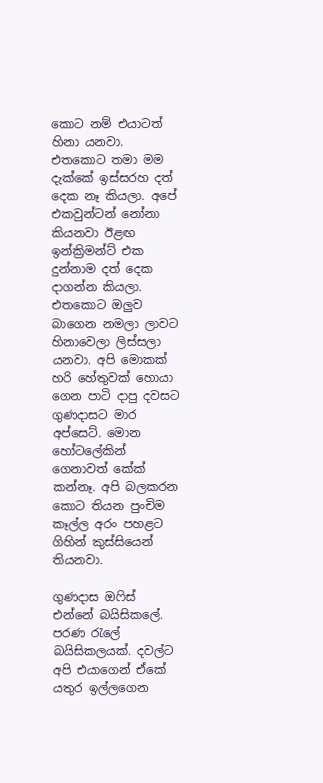කොට නම් එයාටත් හිනා යනවා. එතකොට තමා මම දැක්කේ ඉස්සරහ දත් දෙක නෑ කියලා. අපේ එකවුන්ටන් නෝනා කියනවා ඊළඟ ඉන්ක්‍රිමන්ට් එක දුන්නාම දත් දෙක දාගන්න කියලා. එතකොට ඔලුව බාගෙන නමලා ලාවට හිනාවෙලා ලිස්සලා යනවා. අපි මොකක් හරි හේතුවක් හොයා ගෙන පාටි දාපු දවසට ගුණදාසට මාර අප්සෙට්. මොන හෝටලේකින් ගෙනාවත් කේක් කන්නෑ. අපි බලකරන කොට තියන පුංචිම කෑල්ල අරං පහළට ගිහින් කුස්සියෙන් තියනවා.

ගුණදාස ඔෆිස් එන්නේ බයිසිකලේ. පරණ රැලේ බයිසිකලයක්. දවල්ට අපි එයාගෙන් ඒකේ යතුර ඉල්ලගෙන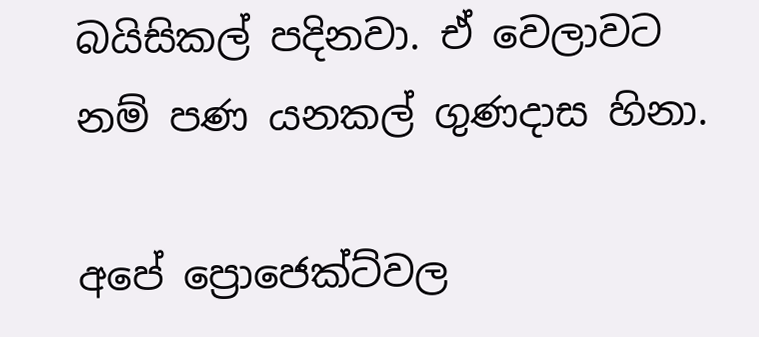බයිසිකල් පදිනවා. ඒ වෙලාවට නම් පණ යනකල් ගුණදාස හිනා.

අපේ ප්‍රොජෙක්ට්වල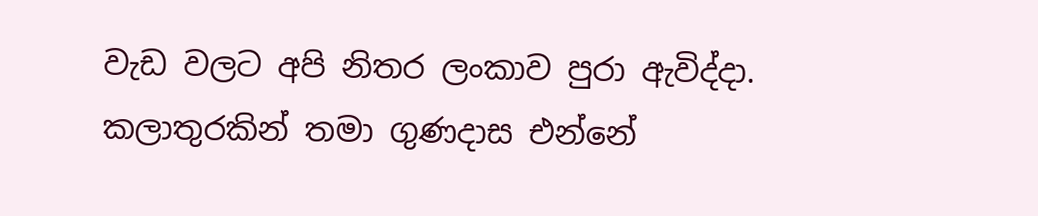වැඩ වලට අපි නිතර ලංකාව පුරා ඇවිද්දා. කලාතුරකින් තමා ගුණදාස එන්නේ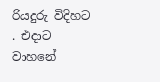රියදුරු විදිහට . එදාට වාහනේ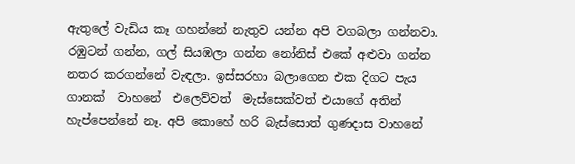ඇතුලේ වැඩිය කෑ ගහන්නේ නැතුව යන්න අපි වගබලා ගන්නවා. රඹුටන් ගන්න, ගල් සියඹලා ගන්න නෝනිස් එකේ අළුවා ගන්න නතර කරගන්නේ වැඳලා. ඉස්සරහා බලාගෙන එක දිගට පැය ගානක්  වාහනේ  එලෙව්වත්  මැස්සෙක්වත් එයාගේ අතින් හැප්පෙන්නේ නෑ. අපි කොහේ හරි බැස්සොත් ගුණදාස වාහනේ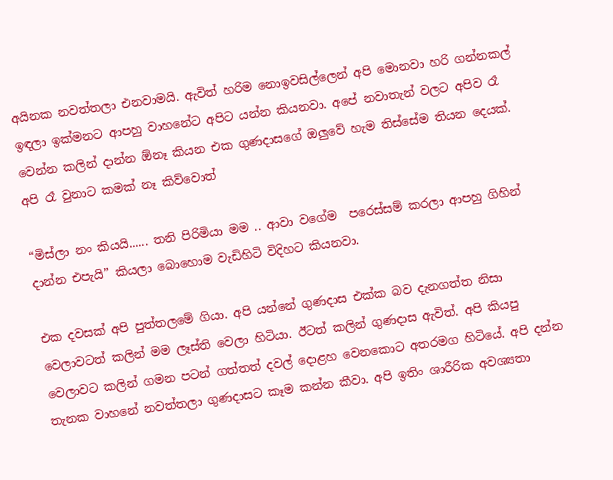අයිනක නවත්තලා එනවාමයි. ඇවිත් හරිම නොඉවසිල්ලෙන් අපි මොනවා හරි ගන්නකල් ඉඳලා ඉක්මනට ආපහු වාහනේට අපිට යන්න කියනවා. අපේ නවාතැන් වලට අපිව රෑ වෙන්න කලින් දාන්න ඕනෑ කියන එක ගුණදාසගේ ඔලුවේ හැම තිස්සේම තියන දෙයක්. අපි රෑ වුනාට කමක් නෑ කිව්වොත්

“මිස්ලා නං කියයි...... තනි පිරිමියා මම .. ආවා වගේම  පරෙස්සම් කරලා ආපහු ගිහින් දාන්න එපැයි” කියලා ‍බොහොම වැඩිහිටි විදිහට කියනවා.

එක දවසක් අපි පුත්තලමේ ගියා. අපි යන්නේ ගුණදාස එක්ක බව දැනගත්ත නිසා වෙලාවටත් කලින් මම ලෑස්ති වෙලා හිටියා. ඊටත් කලින් ගුණදාස ඇවිත්. අපි කියපු වෙලාවට කලින් ගමන පටන් ගත්තත් දවල් දොළහ වෙනකොට අතරමග හිටියේ. අපි දන්න තැනක වාහනේ නවත්තලා ගුණදාසට කෑම කන්න කීවා. අපි ඉතිං ශාරීරික අවශ්‍යතා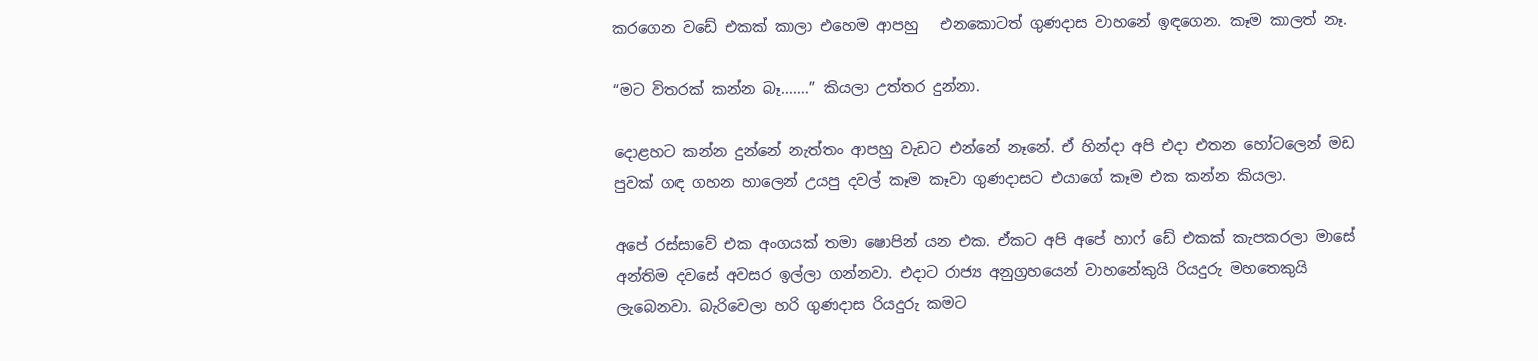කරගෙන වඩේ එකක් කාලා එහෙම ආපහු   එනකොටත් ගුණදාස වාහනේ ඉඳගෙන. කෑම කාලත් නෑ.

“මට විතරක් කන්න බෑ.......” කියලා උත්තර දුන්නා.

දොළහට කන්න දුන්නේ නැත්තං ආපහු ‍වැඩට එන්නේ නෑනේ. ඒ හින්දා අපි එදා එතන හෝටලෙන් මඩ පුවක් ගඳ ගහන හාලෙන් උයපු දවල් කෑම කෑවා ගුණදාසට එයාගේ කෑම එක කන්න කියලා.

අපේ රස්සාවේ එක අංගයක් තමා ෂොපින් යන එක. ඒකට අපි අපේ හාෆ් ඩේ එකක් කැපකරලා මාසේ අන්තිම දවසේ අවසර ඉල්ලා ගන්නවා. එදාට රාජ්‍ය අනුග්‍රහයෙන් වාහනේකුයි රියදුරු මහතෙකුයි ලැබෙනවා. බැරිවෙලා හරි ගුණදාස රියදුරු කමට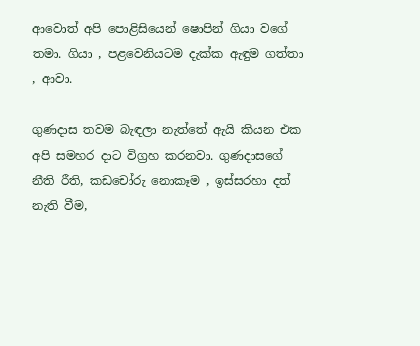ආවොත් අපි පොළිසියෙන් ෂොපින් ගියා වගේ තමා. ගියා , පළවෙනියටම දැක්ක ඇඳුම ගත්තා , ආවා.

ගුණදාස තවම බැඳලා නැත්තේ ඇයි කියන එක අපි සමහර දාට විග්‍රහ කරනවා. ගුණදාසගේ නීති රීති, කඩචෝරු නොකෑම , ඉස්සරහා දත් නැති වීම,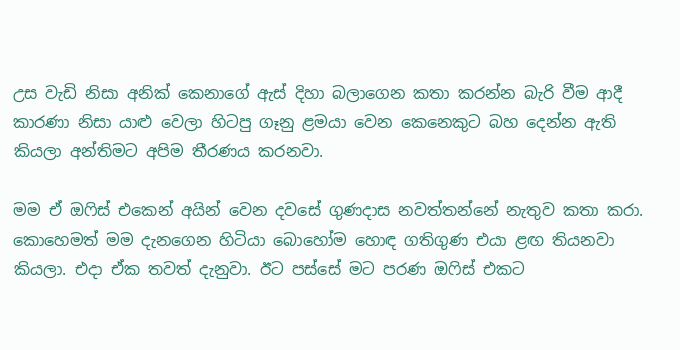උස වැඩි නිසා අනික් කෙනාගේ ඇස් දිහා බලාගෙන කතා කරන්න බැරි වීම ආදී කාරණා නිසා යාළු වෙලා හිටපු ගෑනු ළමයා වෙන කෙනෙකුට බහ දෙන්න ඇති කියලා අන්තිමට අපිම තීරණය කරනවා.

මම ඒ ඔෆිස් එකෙන් අයින් වෙන දවසේ ගුණදාස නවත්තන්නේ නැතුව කතා කරා. කොහෙමත් මම දැනගෙන හිටියා බොහෝම හොඳ ගතිගුණ එයා ළඟ තියනවා කියලා. එදා ඒක තවත් දැනුවා. ඊට පස්සේ මට පරණ ඔෆිස් එකට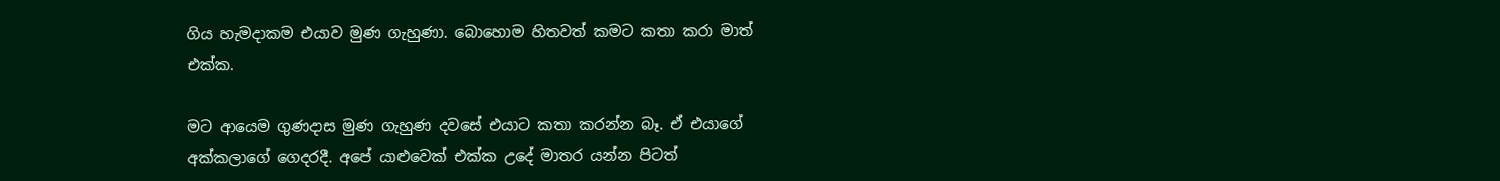ගිය හැමදාකම එයාව මුණ ගැහුණා. බොහොම හිතවත් කමට කතා කරා මාත් එක්ක.

මට ආයෙම ගුණදාස මුණ ගැහුණ දවසේ එයාට කතා කරන්න බෑ. ඒ එයාගේ අක්කලාගේ ගෙදරදී. අපේ යාළුවෙක් එක්ක උදේ මාතර යන්න පිටත්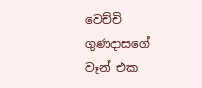වෙච්චි ගුණදාසගේ වෑන් එක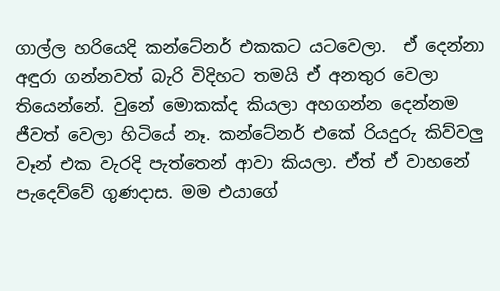ගාල්ල හරියෙදි කන්ටේනර් එකකට යටවෙලා.  ඒ දෙන්නා අඳුරා ගන්නවත් බැරි විදිහට තමයි ඒ අනතුර වෙලා තියෙන්නේ. වුනේ මොකක්ද කියලා අහගන්න දෙන්නම ජීවත් වෙලා හිටියේ නෑ. කන්ටේනර් එකේ රියදුරු කිව්වලු වෑන් එක වැරදි පැත්තෙන් ආවා කියලා. ඒත් ඒ වාහනේ පැදෙව්වේ ගුණදාස. මම එයාගේ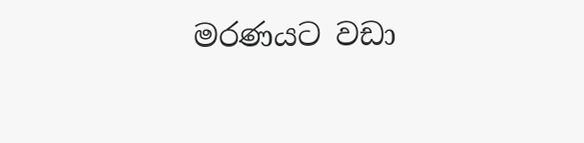මරණයට වඩා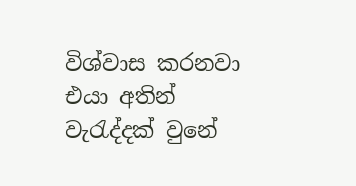විශ්වාස කරනවා එයා අතින් වැරැද්දක් වුනේ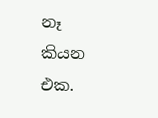නෑ කියන එක.